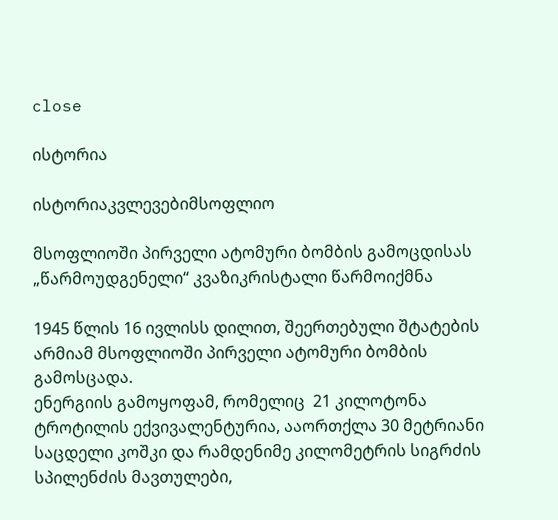close

ისტორია

ისტორიაკვლევებიმსოფლიო

მსოფლიოში პირველი ატომური ბომბის გამოცდისას „წარმოუდგენელი“ კვაზიკრისტალი წარმოიქმნა

1945 წლის 16 ივლისს დილით, შეერთებული შტატების არმიამ მსოფლიოში პირველი ატომური ბომბის გამოსცადა.
ენერგიის გამოყოფამ, რომელიც  21 კილოტონა ტროტილის ექვივალენტურია, ააორთქლა 30 მეტრიანი საცდელი კოშკი და რამდენიმე კილომეტრის სიგრძის სპილენძის მავთულები,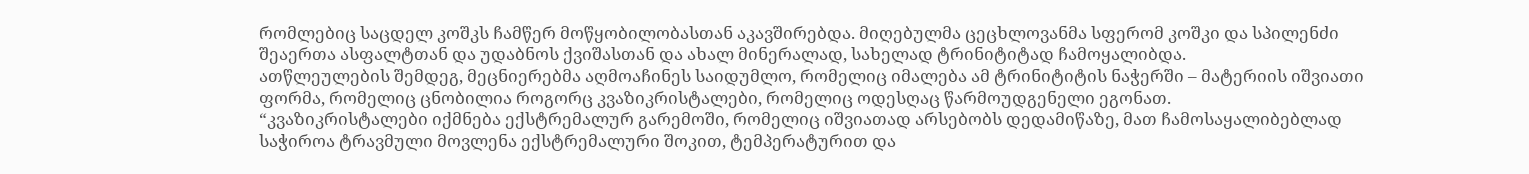რომლებიც საცდელ კოშკს ჩამწერ მოწყობილობასთან აკავშირებდა. მიღებულმა ცეცხლოვანმა სფერომ კოშკი და სპილენძი შეაერთა ასფალტთან და უდაბნოს ქვიშასთან და ახალ მინერალად, სახელად ტრინიტიტად ჩამოყალიბდა.
ათწლეულების შემდეგ, მეცნიერებმა აღმოაჩინეს საიდუმლო, რომელიც იმალება ამ ტრინიტიტის ნაჭერში – მატერიის იშვიათი ფორმა, რომელიც ცნობილია როგორც კვაზიკრისტალები, რომელიც ოდესღაც წარმოუდგენელი ეგონათ.
“კვაზიკრისტალები იქმნება ექსტრემალურ გარემოში, რომელიც იშვიათად არსებობს დედამიწაზე, მათ ჩამოსაყალიბებლად საჭიროა ტრავმული მოვლენა ექსტრემალური შოკით, ტემპერატურით და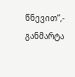წნევით“,- განმარტა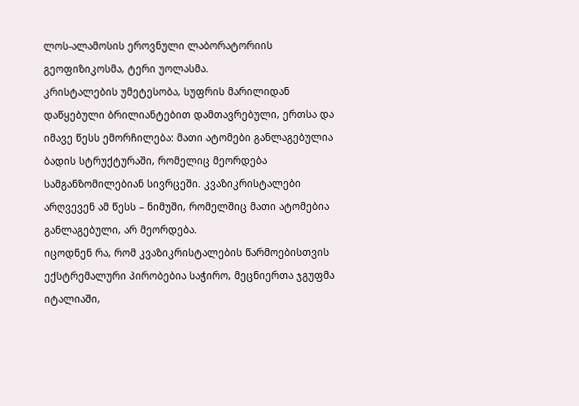ლოს-ალამოსის ეროვნული ლაბორატორიის გეოფიზიკოსმა, ტერი უოლასმა.
კრისტალების უმეტესობა, სუფრის მარილიდან დაწყებული ბრილიანტებით დამთავრებული, ერთსა და იმავე წესს ემორჩილება: მათი ატომები განლაგებულია ბადის სტრუქტურაში, რომელიც მეორდება სამგანზომილებიან სივრცეში. კვაზიკრისტალები არღვევენ ამ წესს – ნიმუში, რომელშიც მათი ატომებია განლაგებული, არ მეორდება.
იცოდნენ რა, რომ კვაზიკრისტალების წარმოებისთვის ექსტრემალური პირობებია საჭირო, მეცნიერთა ჯგუფმა იტალიაში,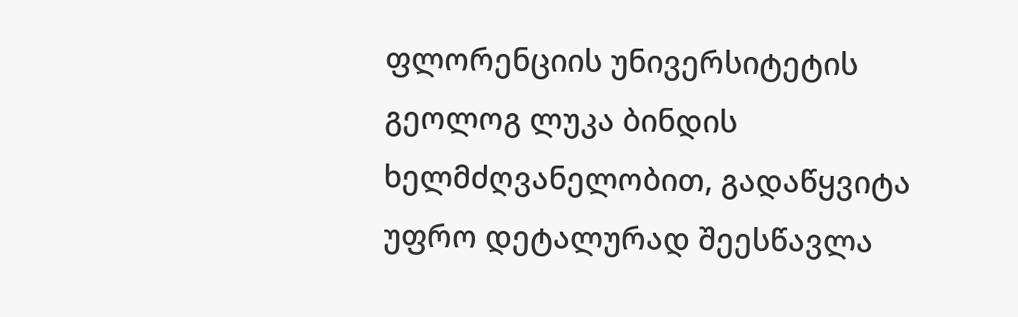ფლორენციის უნივერსიტეტის გეოლოგ ლუკა ბინდის ხელმძღვანელობით, გადაწყვიტა უფრო დეტალურად შეესწავლა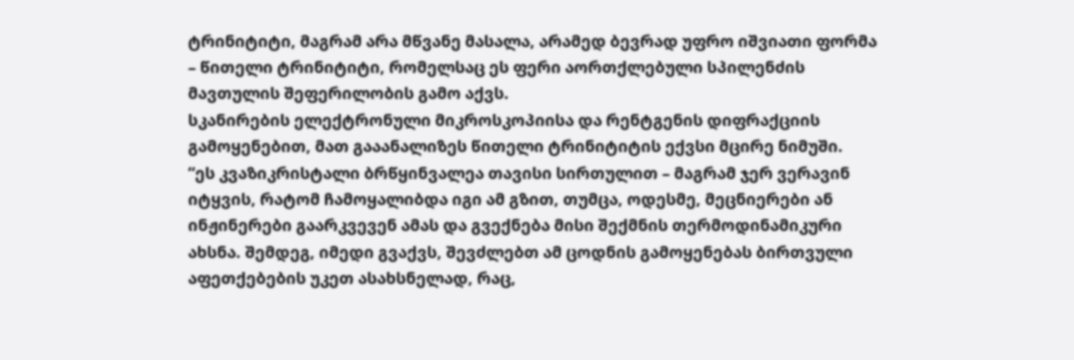ტრინიტიტი, მაგრამ არა მწვანე მასალა, არამედ ბევრად უფრო იშვიათი ფორმა – წითელი ტრინიტიტი, რომელსაც ეს ფერი აორთქლებული სპილენძის მავთულის შეფერილობის გამო აქვს.
სკანირების ელექტრონული მიკროსკოპიისა და რენტგენის დიფრაქციის გამოყენებით, მათ გააანალიზეს წითელი ტრინიტიტის ექვსი მცირე ნიმუში.
“ეს კვაზიკრისტალი ბრწყინვალეა თავისი სირთულით – მაგრამ ჯერ ვერავინ იტყვის, რატომ ჩამოყალიბდა იგი ამ გზით, თუმცა, ოდესმე, მეცნიერები ან ინჟინერები გაარკვევენ ამას და გვექნება მისი შექმნის თერმოდინამიკური ახსნა. შემდეგ, იმედი გვაქვს, შევძლებთ ამ ცოდნის გამოყენებას ბირთვული აფეთქებების უკეთ ასახსნელად, რაც,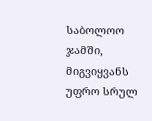საბოლოო ჯამში, მიგვიყვანს უფრო სრულ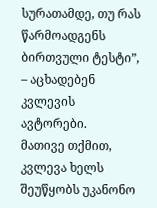სურათამდე, თუ რას წარმოადგენს ბირთვული ტესტი”, – აცხადებენ კვლევის ავტორები.
მათივე თქმით, კვლევა ხელს შეუწყობს უკანონო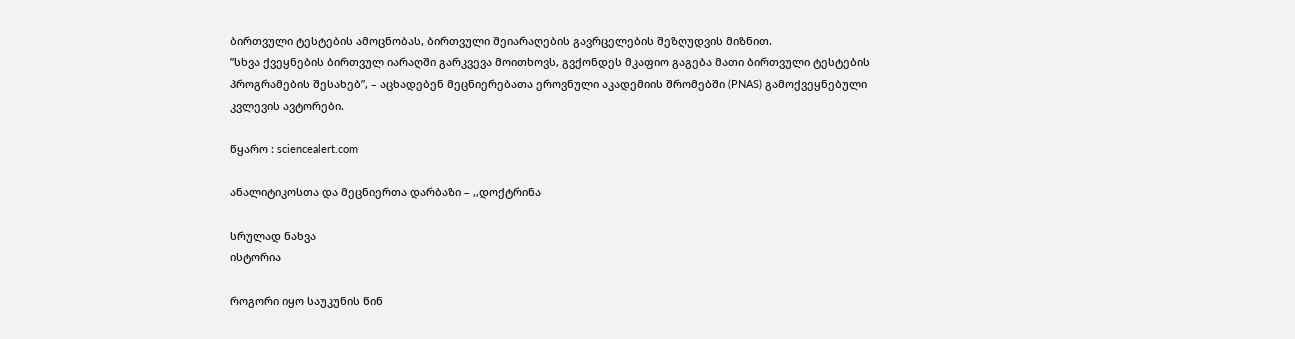ბირთვული ტესტების ამოცნობას, ბირთვული შეიარაღების გავრცელების შეზღუდვის მიზნით.
”სხვა ქვეყნების ბირთვულ იარაღში გარკვევა მოითხოვს, გვქონდეს მკაფიო გაგება მათი ბირთვული ტესტების პროგრამების შესახებ”, – აცხადებენ მეცნიერებათა ეროვნული აკადემიის შრომებში (PNAS) გამოქვეყნებული კვლევის ავტორები.

წყარო : sciencealert.com

ანალიტიკოსთა და მეცნიერთა დარბაზი – ,,დოქტრინა

სრულად ნახვა
ისტორია

როგორი იყო საუკუნის წინ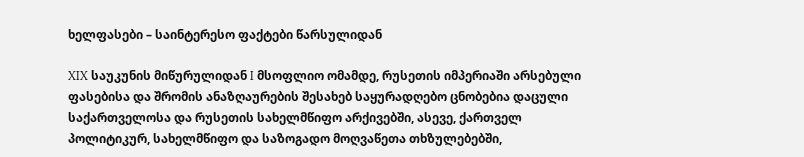ხელფასები – საინტერესო ფაქტები წარსულიდან

XIX საუკუნის მიწურულიდან I მსოფლიო ომამდე, რუსეთის იმპერიაში არსებული ფასებისა და შრომის ანაზღაურების შესახებ საყურადღებო ცნობებია დაცული საქართველოსა და რუსეთის სახელმწიფო არქივებში, ასევე, ქართველ პოლიტიკურ, სახელმწიფო და საზოგადო მოღვაწეთა თხზულებებში,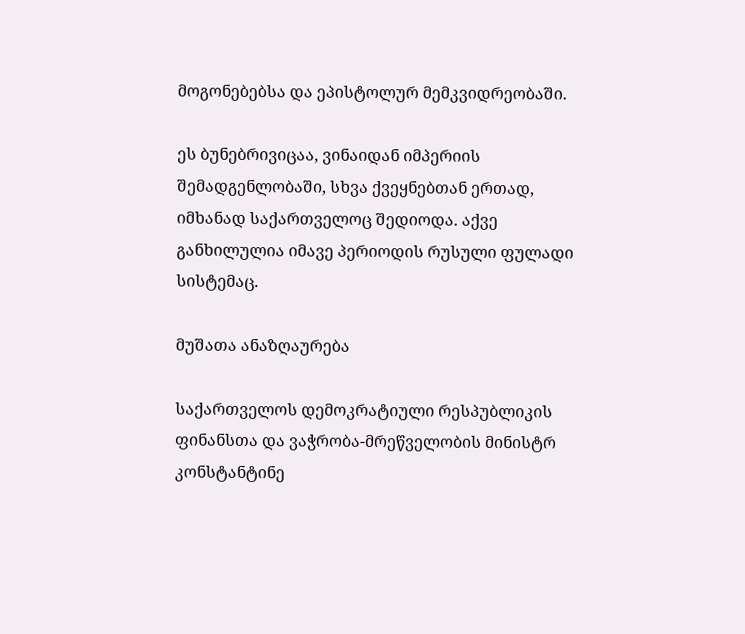მოგონებებსა და ეპისტოლურ მემკვიდრეობაში.

ეს ბუნებრივიცაა, ვინაიდან იმპერიის შემადგენლობაში, სხვა ქვეყნებთან ერთად, იმხანად საქართველოც შედიოდა. აქვე განხილულია იმავე პერიოდის რუსული ფულადი სისტემაც.

მუშათა ანაზღაურება

საქართველოს დემოკრატიული რესპუბლიკის ფინანსთა და ვაჭრობა-მრეწველობის მინისტრ კონსტანტინე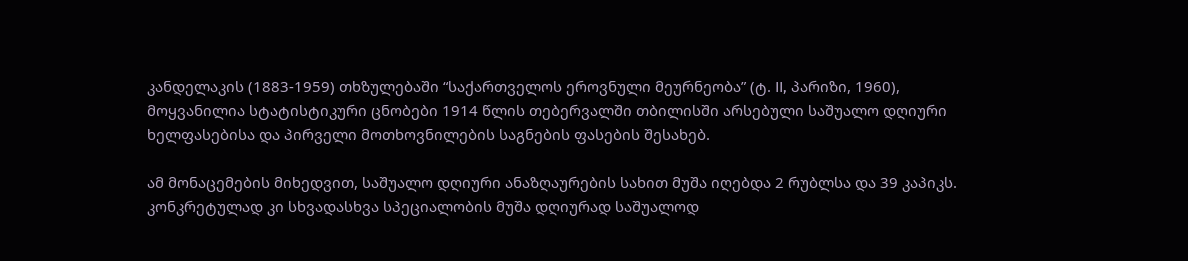კანდელაკის (1883-1959) თხზულებაში “საქართველოს ეროვნული მეურნეობა” (ტ. II, პარიზი, 1960), მოყვანილია სტატისტიკური ცნობები 1914 წლის თებერვალში თბილისში არსებული საშუალო დღიური ხელფასებისა და პირველი მოთხოვნილების საგნების ფასების შესახებ.

ამ მონაცემების მიხედვით, საშუალო დღიური ანაზღაურების სახით მუშა იღებდა 2 რუბლსა და 39 კაპიკს. კონკრეტულად კი სხვადასხვა სპეციალობის მუშა დღიურად საშუალოდ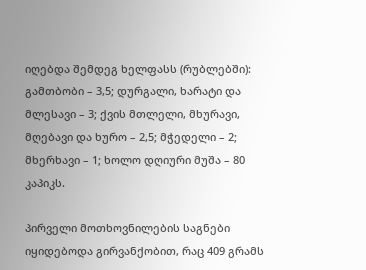იღებდა შემდეგ ხელფასს (რუბლებში): გამთბობი – 3,5; დურგალი, ხარატი და მლესავი – 3; ქვის მთლელი, მხურავი, მღებავი და ხურო – 2,5; მჭედელი – 2; მხერხავი – 1; ხოლო დღიური მუშა – 80 კაპიკს.

პირველი მოთხოვნილების საგნები იყიდებოდა გირვანქობით, რაც 409 გრამს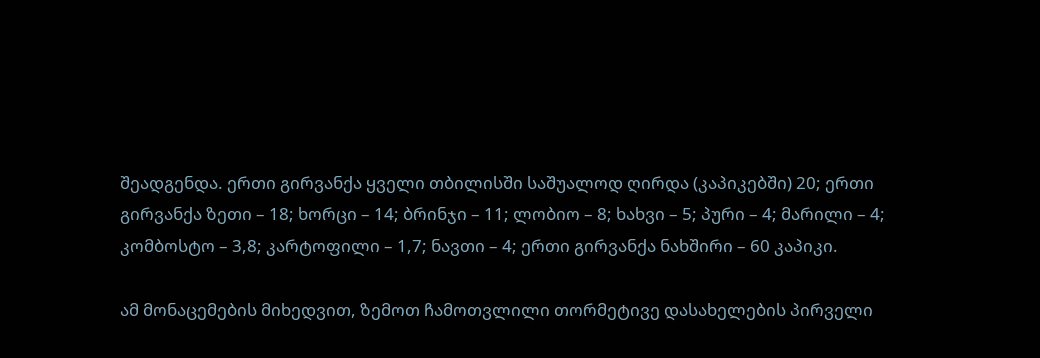შეადგენდა. ერთი გირვანქა ყველი თბილისში საშუალოდ ღირდა (კაპიკებში) 20; ერთი გირვანქა ზეთი – 18; ხორცი – 14; ბრინჯი – 11; ლობიო – 8; ხახვი – 5; პური – 4; მარილი – 4; კომბოსტო – 3,8; კარტოფილი – 1,7; ნავთი – 4; ერთი გირვანქა ნახშირი – 60 კაპიკი.

ამ მონაცემების მიხედვით, ზემოთ ჩამოთვლილი თორმეტივე დასახელების პირველი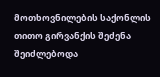მოთხოვნილების საქონლის თითო გირვანქის შეძენა შეიძლებოდა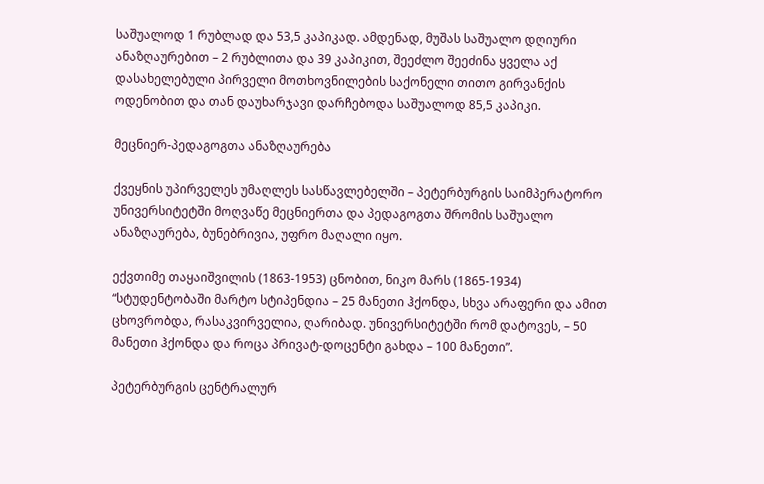საშუალოდ 1 რუბლად და 53,5 კაპიკად. ამდენად, მუშას საშუალო დღიური ანაზღაურებით – 2 რუბლითა და 39 კაპიკით, შეეძლო შეეძინა ყველა აქ დასახელებული პირველი მოთხოვნილების საქონელი თითო გირვანქის ოდენობით და თან დაუხარჯავი დარჩებოდა საშუალოდ 85,5 კაპიკი.

მეცნიერ-პედაგოგთა ანაზღაურება

ქვეყნის უპირველეს უმაღლეს სასწავლებელში – პეტერბურგის საიმპერატორო უნივერსიტეტში მოღვაწე მეცნიერთა და პედაგოგთა შრომის საშუალო ანაზღაურება, ბუნებრივია, უფრო მაღალი იყო.

ექვთიმე თაყაიშვილის (1863-1953) ცნობით, ნიკო მარს (1865-1934) “სტუდენტობაში მარტო სტიპენდია – 25 მანეთი ჰქონდა, სხვა არაფერი და ამით ცხოვრობდა, რასაკვირველია, ღარიბად. უნივერსიტეტში რომ დატოვეს, – 50 მანეთი ჰქონდა და როცა პრივატ-დოცენტი გახდა – 100 მანეთი”.

პეტერბურგის ცენტრალურ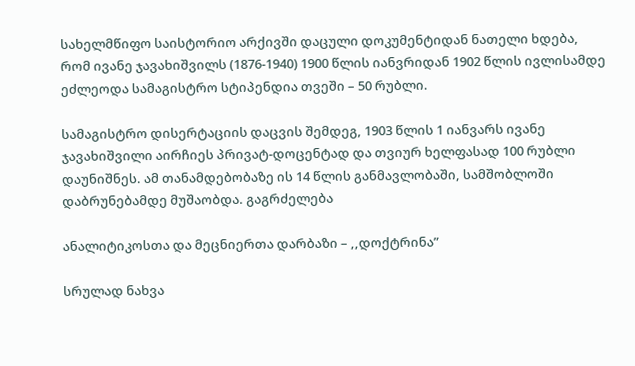სახელმწიფო საისტორიო არქივში დაცული დოკუმენტიდან ნათელი ხდება, რომ ივანე ჯავახიშვილს (1876-1940) 1900 წლის იანვრიდან 1902 წლის ივლისამდე ეძლეოდა სამაგისტრო სტიპენდია თვეში – 50 რუბლი.

სამაგისტრო დისერტაციის დაცვის შემდეგ, 1903 წლის 1 იანვარს ივანე ჯავახიშვილი აირჩიეს პრივატ-დოცენტად და თვიურ ხელფასად 100 რუბლი დაუნიშნეს. ამ თანამდებობაზე ის 14 წლის განმავლობაში, სამშობლოში დაბრუნებამდე მუშაობდა. გაგრძელება

ანალიტიკოსთა და მეცნიერთა დარბაზი – ,,დოქტრინა”

სრულად ნახვა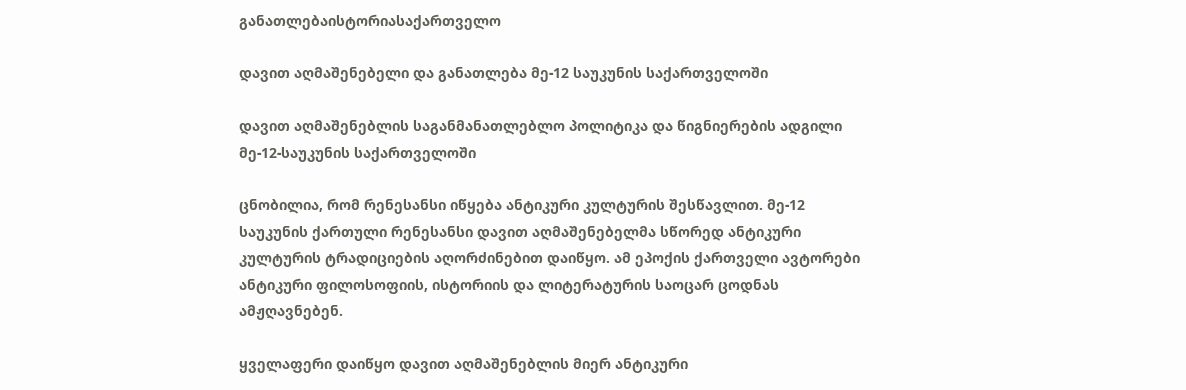განათლებაისტორიასაქართველო

დავით აღმაშენებელი და განათლება მე-12 საუკუნის საქართველოში

დავით აღმაშენებლის საგანმანათლებლო პოლიტიკა და წიგნიერების ადგილი მე-12-საუკუნის საქართველოში

ცნობილია, რომ რენესანსი იწყება ანტიკური კულტურის შესწავლით. მე-12 საუკუნის ქართული რენესანსი დავით აღმაშენებელმა სწორედ ანტიკური კულტურის ტრადიციების აღორძინებით დაიწყო. ამ ეპოქის ქართველი ავტორები ანტიკური ფილოსოფიის, ისტორიის და ლიტერატურის საოცარ ცოდნას ამჟღავნებენ.

ყველაფერი დაიწყო დავით აღმაშენებლის მიერ ანტიკური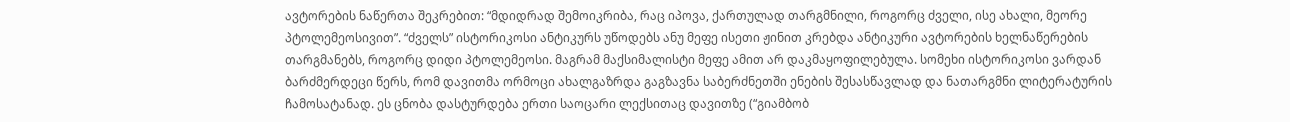ავტორების ნაწერთა შეკრებით: “მდიდრად შემოიკრიბა, რაც იპოვა, ქართულად თარგმნილი, როგორც ძველი, ისე ახალი, მეორე პტოლემეოსივით”. “ძველს” ისტორიკოსი ანტიკურს უწოდებს ანუ მეფე ისეთი ჟინით კრებდა ანტიკური ავტორების ხელნაწერების თარგმანებს, როგორც დიდი პტოლემეოსი. მაგრამ მაქსიმალისტი მეფე ამით არ დაკმაყოფილებულა. სომეხი ისტორიკოსი ვარდან ბარძმერდეცი წერს, რომ დავითმა ორმოცი ახალგაზრდა გაგზავნა საბერძნეთში ენების შესასწავლად და ნათარგმნი ლიტერატურის ჩამოსატანად. ეს ცნობა დასტურდება ერთი საოცარი ლექსითაც დავითზე (“გიამბობ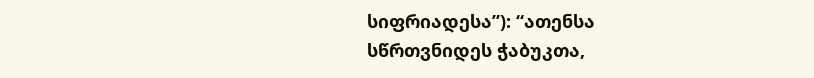სიფრიადესა”): “ათენსა სწრთვნიდეს ჭაბუკთა,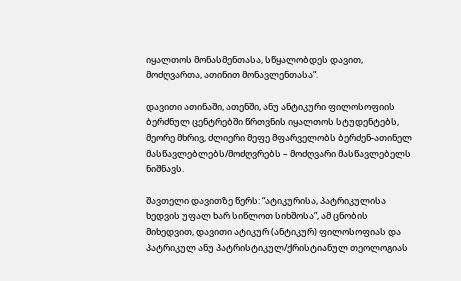იყალთოს მონასმენთასა, სწყალობდეს დავით, მოძღვართა, ათინით მონავლენთასა”.

დავითი ათინაში, ათენში, ანუ ანტიკური ფილოსოფიის ბერძნულ ცენტრებში წრთვნის იყალთოს სტუდენტებს, მეორე მხრივ, ძლიერი მეფე მფარველობს ბერძენ-ათინელ მასწავლებლებს/მოძღვრებს – მოძღვარი მასწავლებელს ნიშნავს.

შავთელი დავითზე წერს: “ატიკურისა, პატრიკულისა ხედვის უფალ ხარ სიწლოთ სიხშოსა”, ამ ცნობის მიხედვით, დავითი ატიკურ (ანტიკურ) ფილოსოფიას და პატრიკულ ანუ პატრისტიკულ/ქრისტიანულ თეოლოგიას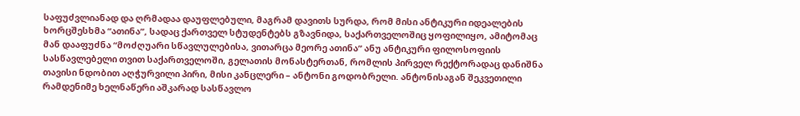საფუძვლიანად და ღრმადაა დაუფლებული, მაგრამ დავითს სურდა, რომ მისი ანტიკური იდეალების ხორცშესხმა “ათინა”, სადაც ქართველ სტუდენტებს გზავნიდა, საქართველოშიც ყოფილიყო, ამიტომაც მან დააფუძნა “მოძღუარი სწავლულებისა, ვითარცა მეორე ათინა” ანუ ანტიკური ფილოსოფიის სასწავლებელი თვით საქართველოში, გელათის მონასტერთან, რომლის პირველ რექტორადაც დანიშნა თავისი ნდობით აღჭურვილი პირი, მისი კანცლერი – ანტონი გოდობრელი. ანტონისაგან შეკვეთილი რამდენიმე ხელნაწერი აშკარად სასწავლო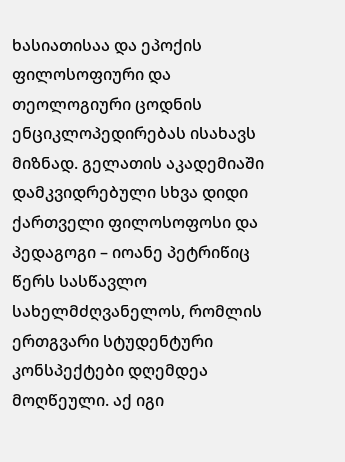ხასიათისაა და ეპოქის ფილოსოფიური და თეოლოგიური ცოდნის ენციკლოპედირებას ისახავს მიზნად. გელათის აკადემიაში დამკვიდრებული სხვა დიდი ქართველი ფილოსოფოსი და პედაგოგი – იოანე პეტრიწიც წერს სასწავლო სახელმძღვანელოს, რომლის ერთგვარი სტუდენტური კონსპექტები დღემდეა მოღწეული. აქ იგი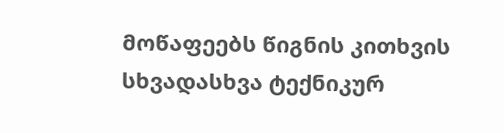მოწაფეებს წიგნის კითხვის სხვადასხვა ტექნიკურ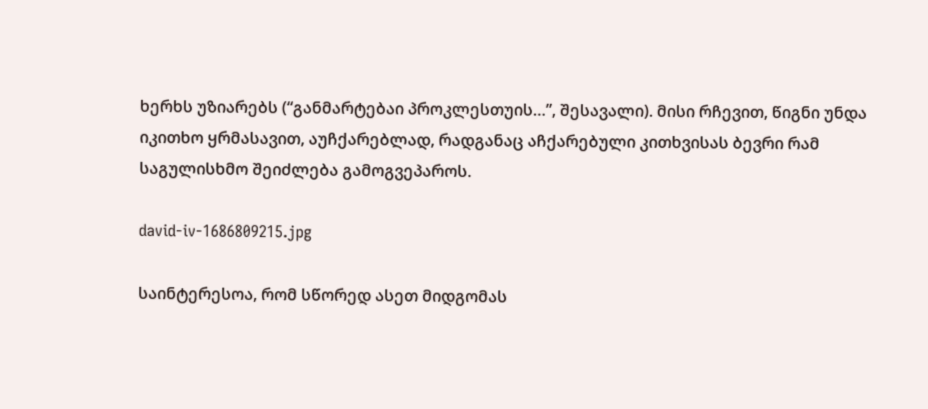ხერხს უზიარებს (“განმარტებაი პროკლესთუის…”, შესავალი). მისი რჩევით, წიგნი უნდა იკითხო ყრმასავით, აუჩქარებლად, რადგანაც აჩქარებული კითხვისას ბევრი რამ საგულისხმო შეიძლება გამოგვეპაროს.

david-iv-1686809215.jpg

საინტერესოა, რომ სწორედ ასეთ მიდგომას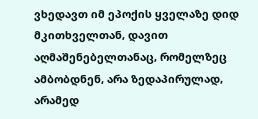ვხედავთ იმ ეპოქის ყველაზე დიდ მკითხველთან, დავით აღმაშენებელთანაც, რომელზეც ამბობდნენ, არა ზედაპირულად, არამედ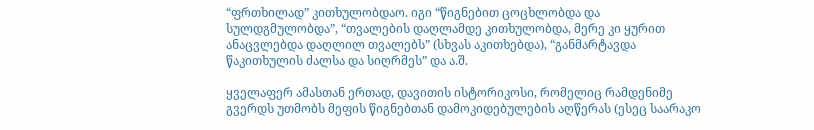“ფრთხილად” კითხულობდაო. იგი “წიგნებით ცოცხლობდა და სულდგმულობდა”, “თვალების დაღლამდე კითხულობდა, მერე კი ყურით ანაცვლებდა დაღლილ თვალებს” (სხვას აკითხებდა), “განმარტავდა წაკითხულის ძალსა და სიღრმეს” და ა.შ.

ყველაფერ ამასთან ერთად, დავითის ისტორიკოსი, რომელიც რამდენიმე გვერდს უთმობს მეფის წიგნებთან დამოკიდებულების აღწერას (ესეც საარაკო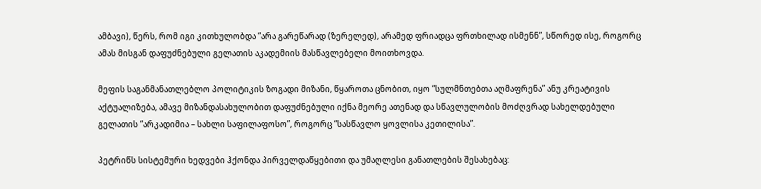ამბავი), წერს, რომ იგი კითხულობდა “არა გარეწარად (ზერელედ), არამედ ფრიადცა ფრთხილად ისმენნ”, სწორედ ისე, როგორც ამას მისგან დაფუძნებული გელათის აკადემიის მასწავლებელი მოითხოვდა.

მეფის საგანმანათლებლო პოლიტიკის ზოგადი მიზანი, წყაროთა ცნობით, იყო “სულმნთებთა აღმაფრენა” ანუ კრეატივის აქტუალიზება, ამავე მიზანდასახულობით დაფუძნებული იქნა მეორე ათენად და სწავლულობის მოძღვრად სახელდებული გელათის “არკადიმია – სახლი საფილაფოსო”, როგორც “სასწავლო ყოვლისა კეთილისა”.

პეტრიწს სისტემური ხედვები ჰქონდა პირველდაწყებითი და უმაღლესი განათლების შესახებაც: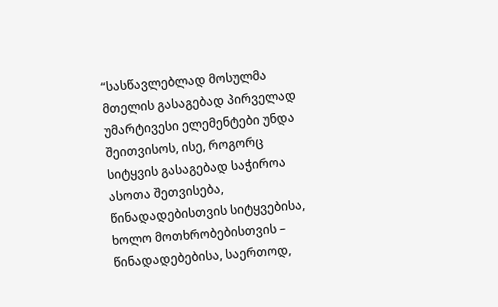“სასწავლებლად მოსულმა მთელის გასაგებად პირველად უმარტივესი ელემენტები უნდა შეითვისოს, ისე, როგორც სიტყვის გასაგებად საჭიროა ასოთა შეთვისება, წინადადებისთვის სიტყვებისა, ხოლო მოთხრობებისთვის – წინადადებებისა, საერთოდ,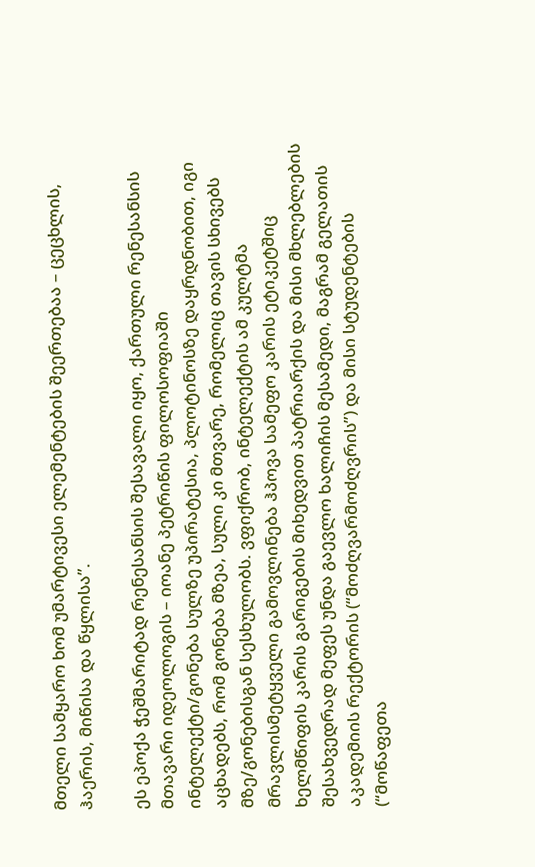მთელი სამყარო ხომ უმარტივესი ელემენტების შეერთებაა – ცეცხლის, ჰაერის, მიწისა და წყლისა”.

ეს ეპოქა ჭეშმარიტად რენესანსის შესავალი იყო, ქართული რენესანსის მთავარი იდეოლოგის – იოანე პეტრიწის ფილოსოფიაში ინტელექტი/გონება სულზე უპირატესია, პლოტინოსზე დაყრდნობით, იგი აცხადებს, რომ გონება მზეა, სული კი მთვარე, რომელიც თავის სხივებს მზე/გონებისგან სესხულობს. ვფიქრობ, ინტელექტის ამ კულტმა მრავლისმეტყველი გამოვლინება ჰპოვა სამეფო კარის ეტიკეტშიც ხელმწიფის კარის გარიგების მიხედვით პატრიარქის და მისი მხლებლების შესახვედრად მეფეს უნდა გაევლო ხალიჩის მესამედი, მაგრამ გელათის აკადემიის რექტორის (“მოძღვარმოძღვრის”) და მისი სტუდენტების (“მოწაფეთა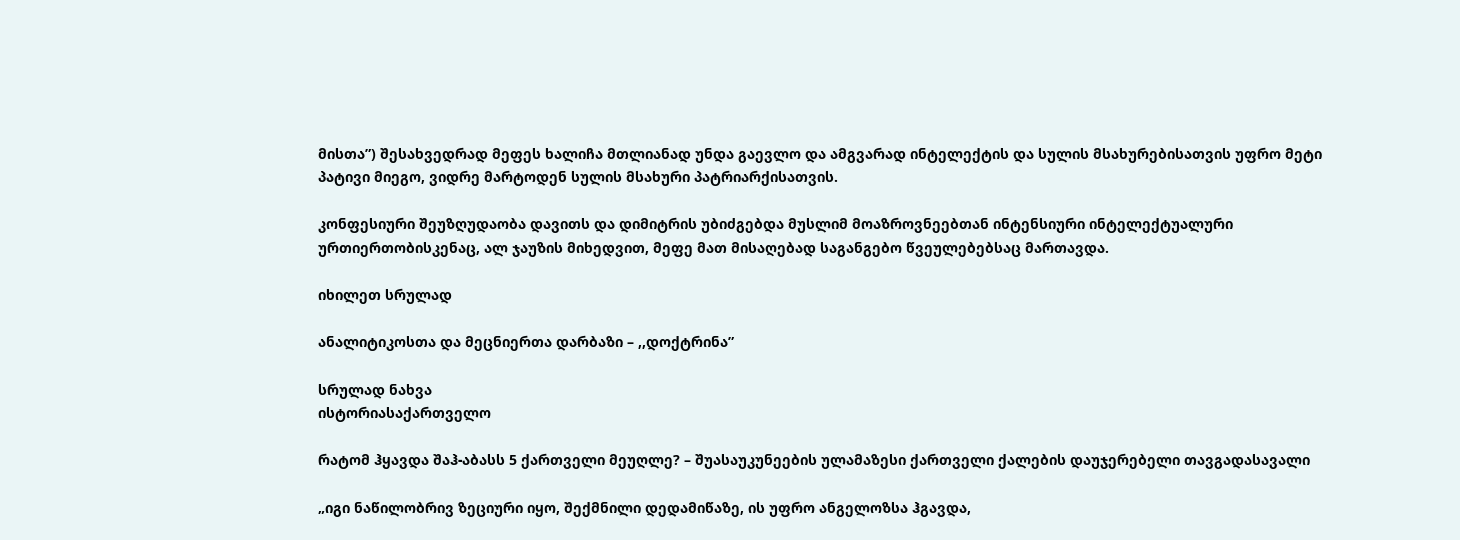მისთა”) შესახვედრად მეფეს ხალიჩა მთლიანად უნდა გაევლო და ამგვარად ინტელექტის და სულის მსახურებისათვის უფრო მეტი პატივი მიეგო, ვიდრე მარტოდენ სულის მსახური პატრიარქისათვის.

კონფესიური შეუზღუდაობა დავითს და დიმიტრის უბიძგებდა მუსლიმ მოაზროვნეებთან ინტენსიური ინტელექტუალური ურთიერთობისკენაც, ალ ჯაუზის მიხედვით, მეფე მათ მისაღებად საგანგებო წვეულებებსაც მართავდა.

იხილეთ სრულად

ანალიტიკოსთა და მეცნიერთა დარბაზი – ,,დოქტრინა”

სრულად ნახვა
ისტორიასაქართველო

რატომ ჰყავდა შაჰ-აბასს 5 ქართველი მეუღლე? – შუასაუკუნეების ულამაზესი ქართველი ქალების დაუჯერებელი თავგადასავალი

„იგი ნაწილობრივ ზეციური იყო, შექმნილი დედამიწაზე, ის უფრო ანგელოზსა ჰგავდა,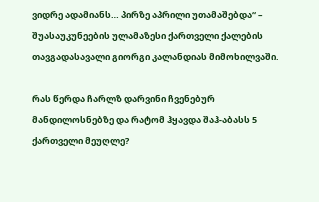ვიდრე ადამიანს… პირზე აპრილი უთამაშებდა“ – შუასაუკუნეების ულამაზესი ქართველი ქალების თავგადასავალი გიორგი კალანდიას მიმოხილვაში.

რას წერდა ჩარლზ დარვინი ჩვენებურ მანდილოსნებზე და რატომ ჰყავდა შაჰ-აბასს 5 ქართველი მეუღლე?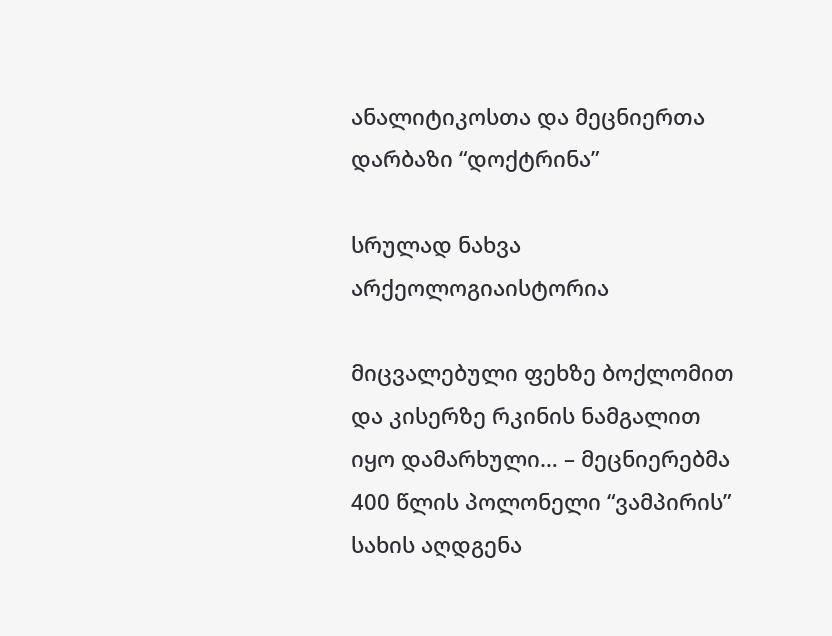ანალიტიკოსთა და მეცნიერთა დარბაზი “დოქტრინა”

სრულად ნახვა
არქეოლოგიაისტორია

მიცვალებული ფეხზე ბოქლომით და კისერზე რკინის ნამგალით იყო დამარხული… – მეცნიერებმა 400 წლის პოლონელი “ვამპირის” სახის აღდგენა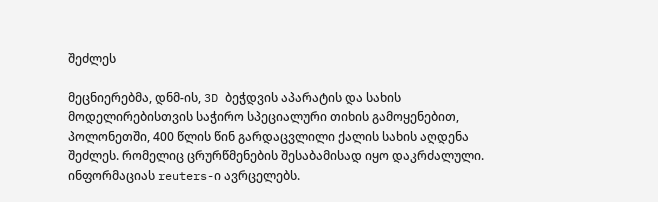შეძლეს

მეცნიერებმა, დნმ-ის, 3D ბეჭდვის აპარატის და სახის მოდელირებისთვის საჭირო სპეციალური თიხის გამოყენებით, პოლონეთში, 400 წლის წინ გარდაცვლილი ქალის სახის აღდენა შეძლეს. რომელიც ცრურწმენების შესაბამისად იყო დაკრძალული. ინფორმაციას reuters-ი ავრცელებს.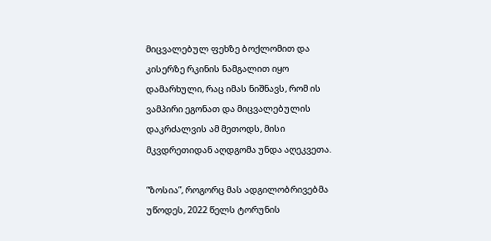მიცვალებულ ფეხზე ბოქლომით და კისერზე რკინის ნამგალით იყო დამარხული, რაც იმას ნიშნავს, რომ ის ვამპირი ეგონათ და მიცვალებულის დაკრძალვის ამ მეთოდს, მისი მკვდრეთიდან აღდგომა უნდა აღეკვეთა.

“ზოსია”, როგორც მას ადგილობრივებმა უწოდეს, 2022 წელს ტორუნის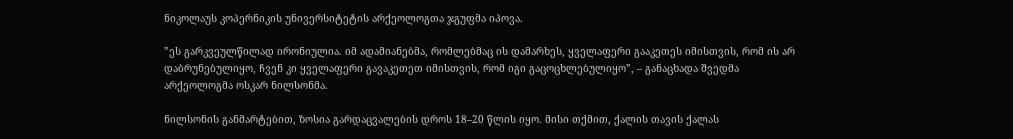ნიკოლაუს კოპერნიკის უნივერსიტეტის არქეოლოგთა ჯგუფმა იპოვა.

”ეს გარკვეულწილად ირონიულია. იმ ადამიანებმა, რომლებმაც ის დამარხეს, ყველაფერი გააკეთეს იმისთვის, რომ ის არ დაბრუნებულიყო, ჩვენ კი ყველაფერი გავაკეთეთ იმისთვის, რომ იგი გაცოცხლებულიყო”, – განაცხადა შვედმა არქეოლოგმა ოსკარ ნილსონმა.

ნილსონის განმარტებით, ზოსია გარდაცვალების დროს 18–20 წლის იყო. მისი თქმით, ქალის თავის ქალას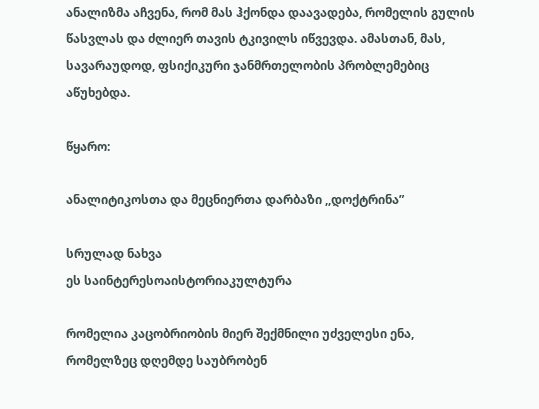ანალიზმა აჩვენა, რომ მას ჰქონდა დაავადება, რომელის გულის წასვლას და ძლიერ თავის ტკივილს იწვევდა. ამასთან, მას, სავარაუდოდ, ფსიქიკური ჯანმრთელობის პრობლემებიც აწუხებდა.

წყარო:

ანალიტიკოსთა და მეცნიერთა დარბაზი ,,დოქტრინა”

სრულად ნახვა
ეს საინტერესოაისტორიაკულტურა

რომელია კაცობრიობის მიერ შექმნილი უძველესი ენა, რომელზეც დღემდე საუბრობენ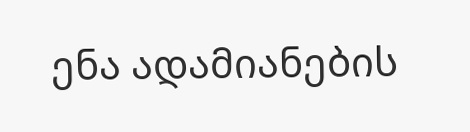ენა ადამიანების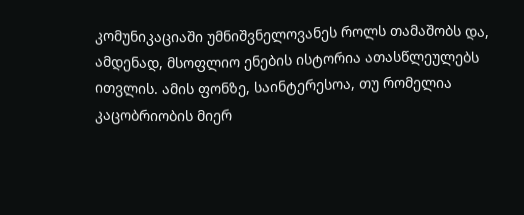კომუნიკაციაში უმნიშვნელოვანეს როლს თამაშობს და, ამდენად, მსოფლიო ენების ისტორია ათასწლეულებს ითვლის. ამის ფონზე, საინტერესოა, თუ რომელია კაცობრიობის მიერ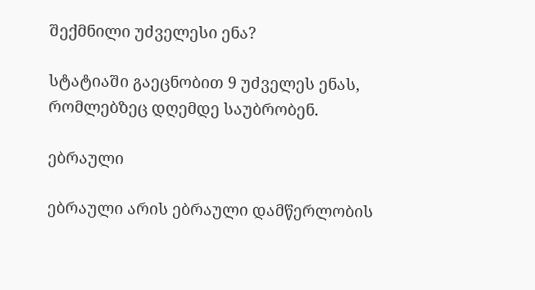შექმნილი უძველესი ენა?

სტატიაში გაეცნობით 9 უძველეს ენას, რომლებზეც დღემდე საუბრობენ.

ებრაული

ებრაული არის ებრაული დამწერლობის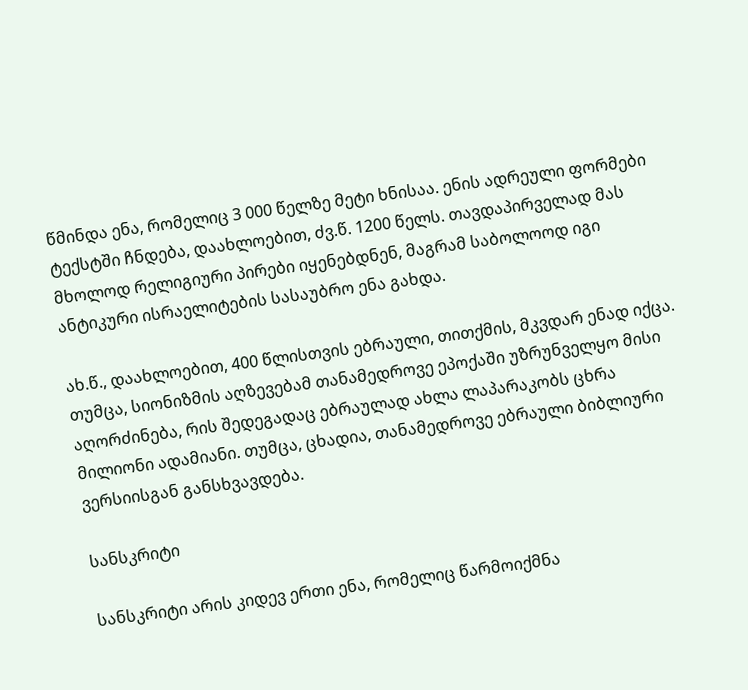წმინდა ენა, რომელიც 3 000 წელზე მეტი ხნისაა. ენის ადრეული ფორმები ტექსტში ჩნდება, დაახლოებით, ძვ.წ. 1200 წელს. თავდაპირველად მას მხოლოდ რელიგიური პირები იყენებდნენ, მაგრამ საბოლოოდ იგი ანტიკური ისრაელიტების სასაუბრო ენა გახდა.

ახ.წ., დაახლოებით, 400 წლისთვის ებრაული, თითქმის, მკვდარ ენად იქცა. თუმცა, სიონიზმის აღზევებამ თანამედროვე ეპოქაში უზრუნველყო მისი აღორძინება, რის შედეგადაც ებრაულად ახლა ლაპარაკობს ცხრა მილიონი ადამიანი. თუმცა, ცხადია, თანამედროვე ებრაული ბიბლიური ვერსიისგან განსხვავდება.

სანსკრიტი

სანსკრიტი არის კიდევ ერთი ენა, რომელიც წარმოიქმნა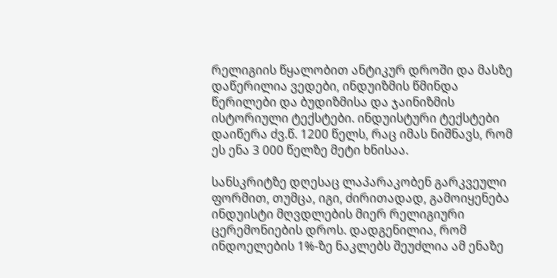რელიგიის წყალობით ანტიკურ დროში და მასზე დაწერილია ვედები, ინდუიზმის წმინდა წერილები და ბუდიზმისა და ჯაინიზმის ისტორიული ტექსტები. ინდუისტური ტექსტები დაიწერა ძვ.წ. 1200 წელს, რაც იმას ნიშნავს, რომ ეს ენა 3 000 წელზე მეტი ხნისაა.

სანსკრიტზე დღესაც ლაპარაკობენ გარკვეული ფორმით, თუმცა, იგი, ძირითადად, გამოიყენება ინდუისტი მღვდლების მიერ რელიგიური ცერემონიების დროს. დადგენილია, რომ ინდოელების 1%-ზე ნაკლებს შეუძლია ამ ენაზე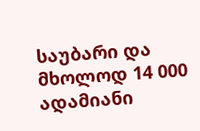საუბარი და მხოლოდ 14 000 ადამიანი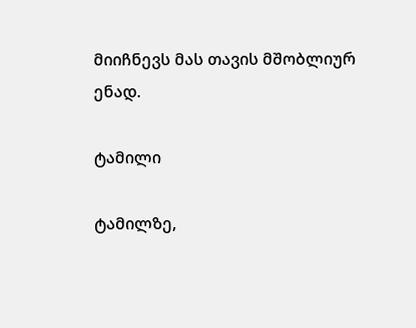მიიჩნევს მას თავის მშობლიურ ენად.

ტამილი

ტამილზე,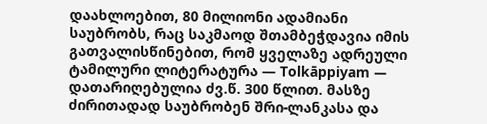დაახლოებით, 80 მილიონი ადამიანი საუბრობს, რაც საკმაოდ შთამბეჭდავია იმის გათვალისწინებით, რომ ყველაზე ადრეული ტამილური ლიტერატურა — Tolkāppiyam — დათარიღებულია ძვ.წ. 300 წლით. მასზე ძირითადად საუბრობენ შრი-ლანკასა და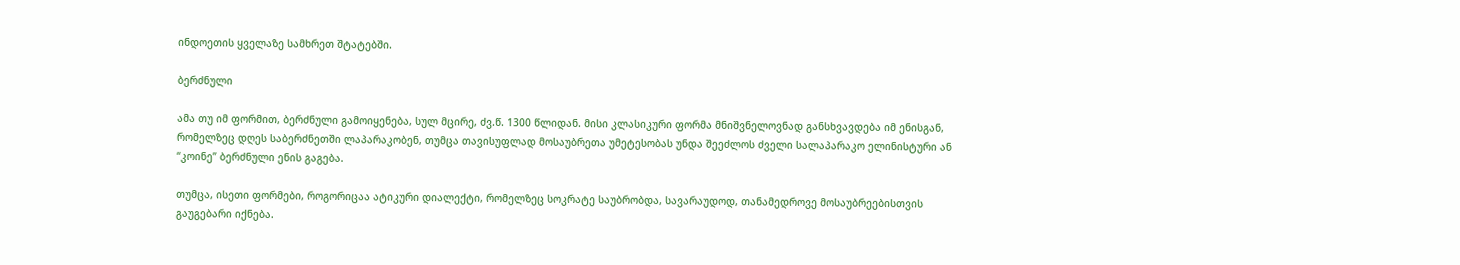ინდოეთის ყველაზე სამხრეთ შტატებში.

ბერძნული

ამა თუ იმ ფორმით, ბერძნული გამოიყენება, სულ მცირე, ძვ.წ. 1300 წლიდან. მისი კლასიკური ფორმა მნიშვნელოვნად განსხვავდება იმ ენისგან, რომელზეც დღეს საბერძნეთში ლაპარაკობენ, თუმცა თავისუფლად მოსაუბრეთა უმეტესობას უნდა შეეძლოს ძველი სალაპარაკო ელინისტური ან “კოინე” ბერძნული ენის გაგება.

თუმცა, ისეთი ფორმები, როგორიცაა ატიკური დიალექტი, რომელზეც სოკრატე საუბრობდა, სავარაუდოდ, თანამედროვე მოსაუბრეებისთვის გაუგებარი იქნება.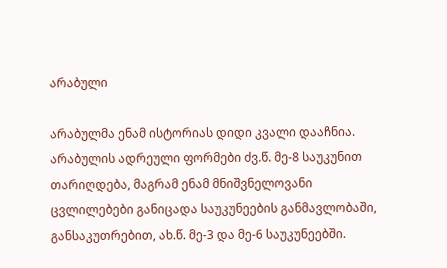არაბული

არაბულმა ენამ ისტორიას დიდი კვალი დააჩნია. არაბულის ადრეული ფორმები ძვ.წ. მე-8 საუკუნით თარიღდება, მაგრამ ენამ მნიშვნელოვანი ცვლილებები განიცადა საუკუნეების განმავლობაში, განსაკუთრებით, ახ.წ. მე-3 და მე-6 საუკუნეებში.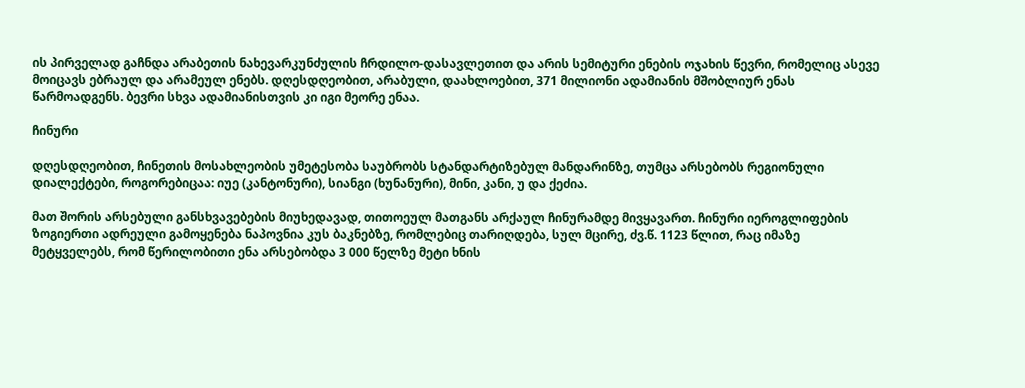ის პირველად გაჩნდა არაბეთის ნახევარკუნძულის ჩრდილო-დასავლეთით და არის სემიტური ენების ოჯახის წევრი, რომელიც ასევე მოიცავს ებრაულ და არამეულ ენებს. დღესდღეობით, არაბული, დაახლოებით, 371 მილიონი ადამიანის მშობლიურ ენას წარმოადგენს. ბევრი სხვა ადამიანისთვის კი იგი მეორე ენაა.

ჩინური

დღესდღეობით, ჩინეთის მოსახლეობის უმეტესობა საუბრობს სტანდარტიზებულ მანდარინზე, თუმცა არსებობს რეგიონული დიალექტები, როგორებიცაა: იუე (კანტონური), სიანგი (ხუნანური), მინი, კანი, უ და ქეძია.

მათ შორის არსებული განსხვავებების მიუხედავად, თითოეულ მათგანს არქაულ ჩინურამდე მივყავართ. ჩინური იეროგლიფების ზოგიერთი ადრეული გამოყენება ნაპოვნია კუს ბაკნებზე, რომლებიც თარიღდება, სულ მცირე, ძვ.წ. 1123 წლით, რაც იმაზე მეტყველებს, რომ წერილობითი ენა არსებობდა 3 000 წელზე მეტი ხნის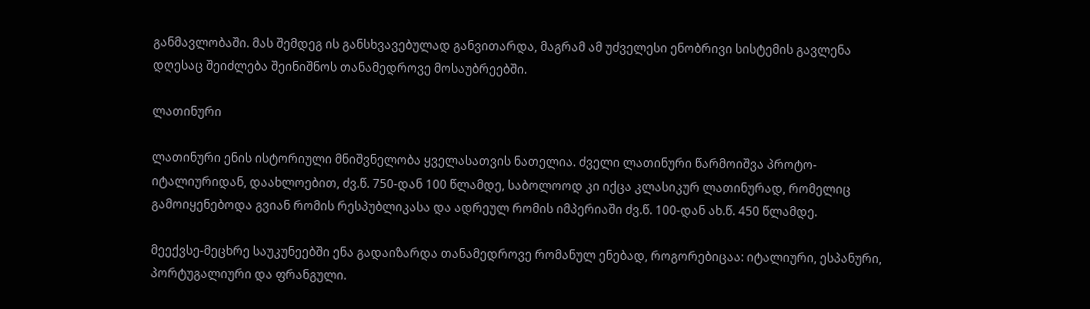განმავლობაში. მას შემდეგ ის განსხვავებულად განვითარდა, მაგრამ ამ უძველესი ენობრივი სისტემის გავლენა დღესაც შეიძლება შეინიშნოს თანამედროვე მოსაუბრეებში.

ლათინური

ლათინური ენის ისტორიული მნიშვნელობა ყველასათვის ნათელია. ძველი ლათინური წარმოიშვა პროტო-იტალიურიდან, დაახლოებით, ძვ.წ. 750-დან 100 წლამდე, საბოლოოდ კი იქცა კლასიკურ ლათინურად, რომელიც გამოიყენებოდა გვიან რომის რესპუბლიკასა და ადრეულ რომის იმპერიაში ძვ.წ. 100-დან ახ.წ. 450 წლამდე.

მეექვსე-მეცხრე საუკუნეებში ენა გადაიზარდა თანამედროვე რომანულ ენებად, როგორებიცაა: იტალიური, ესპანური, პორტუგალიური და ფრანგული.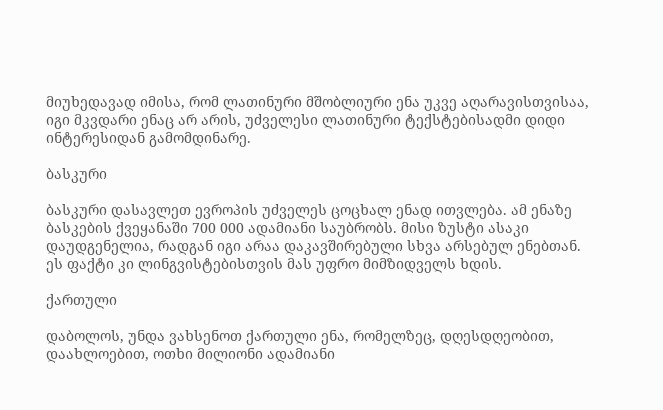მიუხედავად იმისა, რომ ლათინური მშობლიური ენა უკვე აღარავისთვისაა, იგი მკვდარი ენაც არ არის, უძველესი ლათინური ტექსტებისადმი დიდი ინტერესიდან გამომდინარე.

ბასკური

ბასკური დასავლეთ ევროპის უძველეს ცოცხალ ენად ითვლება. ამ ენაზე ბასკების ქვეყანაში 700 000 ადამიანი საუბრობს. მისი ზუსტი ასაკი დაუდგენელია, რადგან იგი არაა დაკავშირებული სხვა არსებულ ენებთან. ეს ფაქტი კი ლინგვისტებისთვის მას უფრო მიმზიდველს ხდის.

ქართული

დაბოლოს, უნდა ვახსენოთ ქართული ენა, რომელზეც, დღესდღეობით, დაახლოებით, ოთხი მილიონი ადამიანი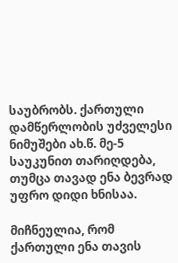საუბრობს. ქართული დამწერლობის უძველესი ნიმუშები ახ.წ. მე-5 საუკუნით თარიღდება, თუმცა თავად ენა ბევრად უფრო დიდი ხნისაა.

მიჩნეულია, რომ ქართული ენა თავის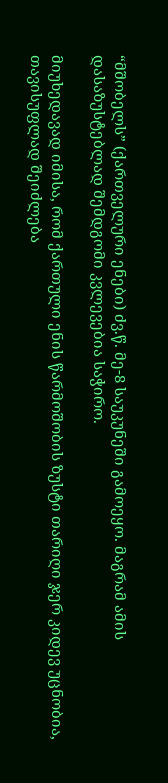“მშობელს” (ქართველური ენები) ძვ.წ. მე-8 საუკუნეში გამოეყო. მაგრამ ამის დასაზუსტებლად შემდგომი კვლევებია საჭირო.

მიუხედავად იმისა, რომ ქართული ენის წარმოშობის ზუსტი თარიღი ჯერ კიდევ უცნობია, თავისუფლად შეიძლება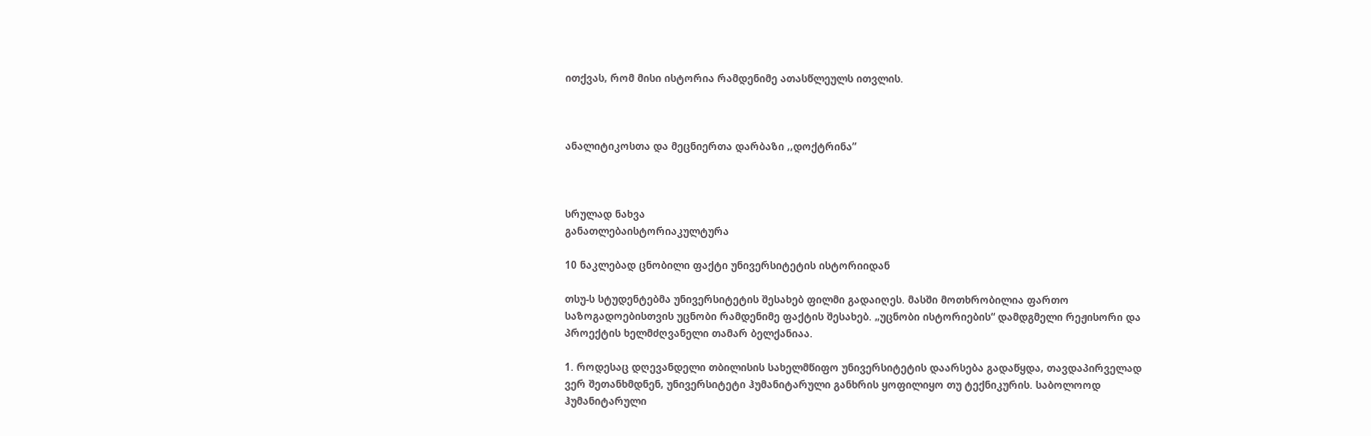ითქვას, რომ მისი ისტორია რამდენიმე ათასწლეულს ითვლის.



ანალიტიკოსთა და მეცნიერთა დარბაზი ,,დოქტრინა”



სრულად ნახვა
განათლებაისტორიაკულტურა

10 ნაკლებად ცნობილი ფაქტი უნივერსიტეტის ისტორიიდან

თსუ-ს სტუდენტებმა უნივერსიტეტის შესახებ ფილმი გადაიღეს. მასში მოთხრობილია ფართო საზოგადოებისთვის უცნობი რამდენიმე ფაქტის შესახებ. „უცნობი ისტორიების“ დამდგმელი რეჟისორი და პროექტის ხელმძღვანელი თამარ ბელქანიაა.

1. როდესაც დღევანდელი თბილისის სახელმწიფო უნივერსიტეტის დაარსება გადაწყდა, თავდაპირველად ვერ შეთანხმდნენ, უნივერსიტეტი ჰუმანიტარული განხრის ყოფილიყო თუ ტექნიკურის. საბოლოოდ ჰუმანიტარული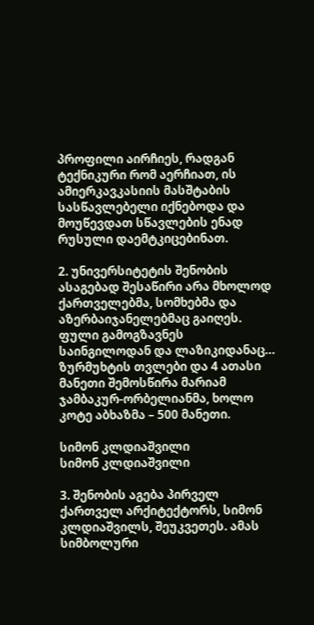პროფილი აირჩიეს, რადგან ტექნიკური რომ აერჩიათ, ის ამიერკავკასიის მასშტაბის სასწავლებელი იქნებოდა და მოუწევდათ სწავლების ენად რუსული დაემტკიცებინათ.

2. უნივერსიტეტის შენობის ასაგებად შესაწირი არა მხოლოდ ქართველებმა, სომხებმა და აზერბაიჯანელებმაც გაიღეს. ფული გამოგზავნეს საინგილოდან და ლაზიკიდანაც… ზურმუხტის თვლები და 4 ათასი მანეთი შემოსწირა მარიამ ჯამბაკურ-ორბელიანმა, ხოლო კოტე აბხაზმა – 500 მანეთი.

სიმონ კლდიაშვილი
სიმონ კლდიაშვილი

3. შენობის აგება პირველ ქართველ არქიტექტორს, სიმონ კლდიაშვილს, შეუკვეთეს. ამას სიმბოლური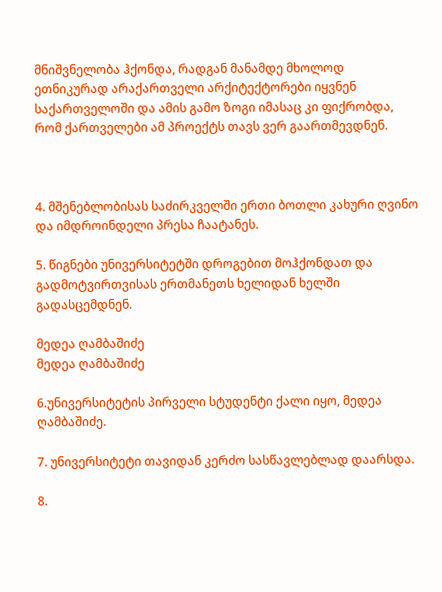მნიშვნელობა ჰქონდა, რადგან მანამდე მხოლოდ ეთნიკურად არაქართველი არქიტექტორები იყვნენ საქართველოში და ამის გამო ზოგი იმასაც კი ფიქრობდა, რომ ქართველები ამ პროექტს თავს ვერ გაართმევდნენ.



4. მშენებლობისას საძირკველში ერთი ბოთლი კახური ღვინო და იმდროინდელი პრესა ჩაატანეს.

5. წიგნები უნივერსიტეტში დროგებით მოჰქონდათ და გადმოტვირთვისას ერთმანეთს ხელიდან ხელში გადასცემდნენ.

მედეა ღამბაშიძე
მედეა ღამბაშიძე

6.უნივერსიტეტის პირველი სტუდენტი ქალი იყო, მედეა ღამბაშიძე.

7. უნივერსიტეტი თავიდან კერძო სასწავლებლად დაარსდა.

8.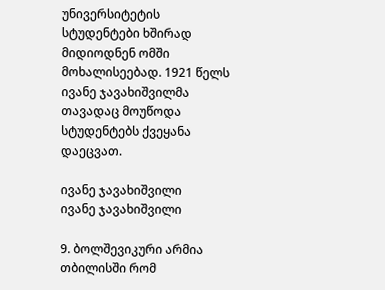უნივერსიტეტის სტუდენტები ხშირად მიდიოდნენ ომში მოხალისეებად. 1921 წელს ივანე ჯავახიშვილმა თავადაც მოუწოდა სტუდენტებს ქვეყანა დაეცვათ.

ივანე ჯავახიშვილი
ივანე ჯავახიშვილი

9. ბოლშევიკური არმია თბილისში რომ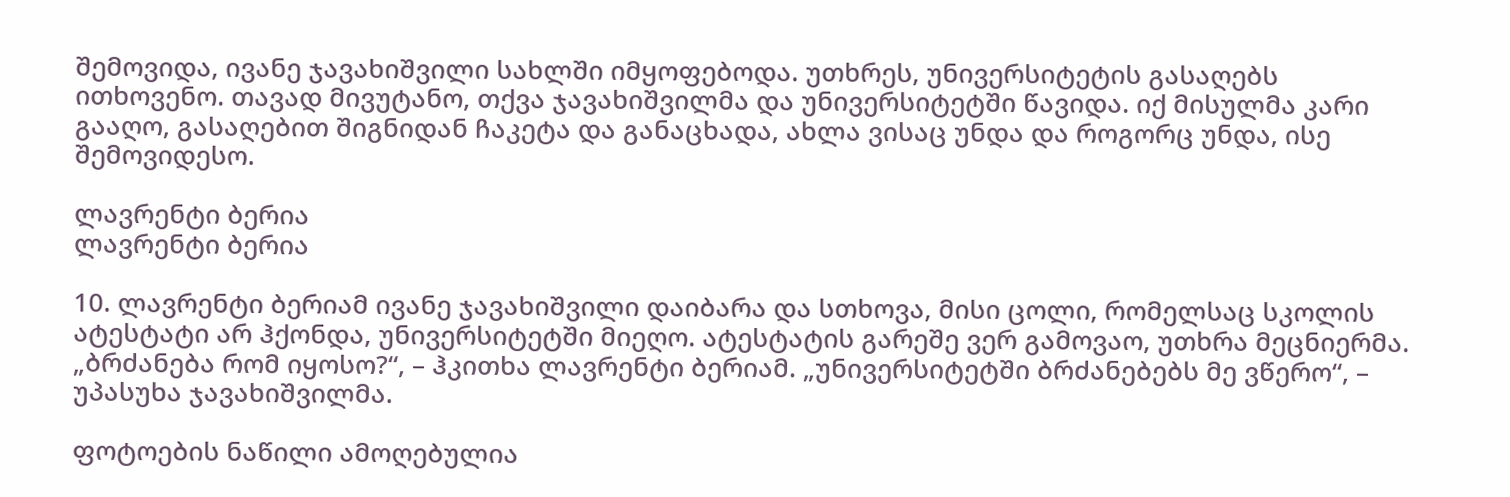შემოვიდა, ივანე ჯავახიშვილი სახლში იმყოფებოდა. უთხრეს, უნივერსიტეტის გასაღებს ითხოვენო. თავად მივუტანო, თქვა ჯავახიშვილმა და უნივერსიტეტში წავიდა. იქ მისულმა კარი გააღო, გასაღებით შიგნიდან ჩაკეტა და განაცხადა, ახლა ვისაც უნდა და როგორც უნდა, ისე შემოვიდესო.

ლავრენტი ბერია
ლავრენტი ბერია

10. ლავრენტი ბერიამ ივანე ჯავახიშვილი დაიბარა და სთხოვა, მისი ცოლი, რომელსაც სკოლის ატესტატი არ ჰქონდა, უნივერსიტეტში მიეღო. ატესტატის გარეშე ვერ გამოვაო, უთხრა მეცნიერმა. „ბრძანება რომ იყოსო?“, – ჰკითხა ლავრენტი ბერიამ. „უნივერსიტეტში ბრძანებებს მე ვწერო“, – უპასუხა ჯავახიშვილმა.

ფოტოების ნაწილი ამოღებულია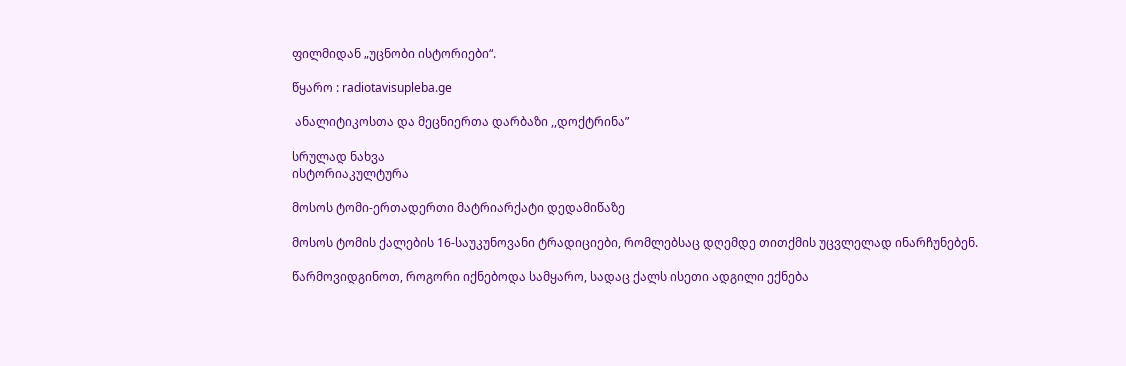ფილმიდან „უცნობი ისტორიები“.

წყარო : radiotavisupleba.ge

 ანალიტიკოსთა და მეცნიერთა დარბაზი ,,დოქტრინა”

სრულად ნახვა
ისტორიაკულტურა

მოსოს ტომი-ერთადერთი მატრიარქატი დედამიწაზე

მოსოს ტომის ქალების 16-საუკუნოვანი ტრადიციები, რომლებსაც დღემდე თითქმის უცვლელად ინარჩუნებენ.

წარმოვიდგინოთ, როგორი იქნებოდა სამყარო, სადაც ქალს ისეთი ადგილი ექნება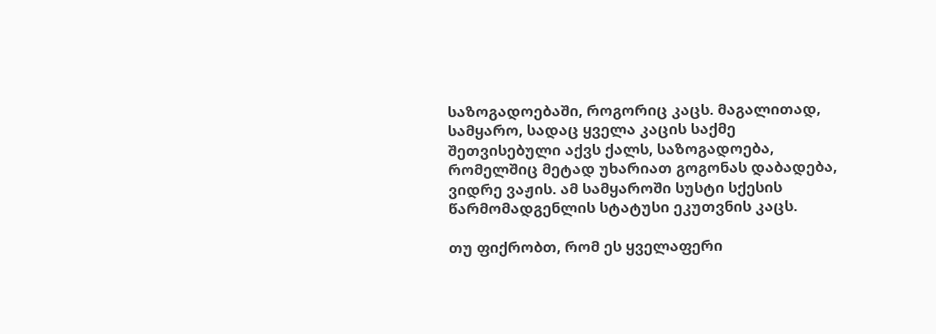საზოგადოებაში, როგორიც კაცს. მაგალითად, სამყარო, სადაც ყველა კაცის საქმე შეთვისებული აქვს ქალს, საზოგადოება, რომელშიც მეტად უხარიათ გოგონას დაბადება, ვიდრე ვაჟის. ამ სამყაროში სუსტი სქესის წარმომადგენლის სტატუსი ეკუთვნის კაცს.

თუ ფიქრობთ, რომ ეს ყველაფერი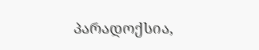პარადოქსია,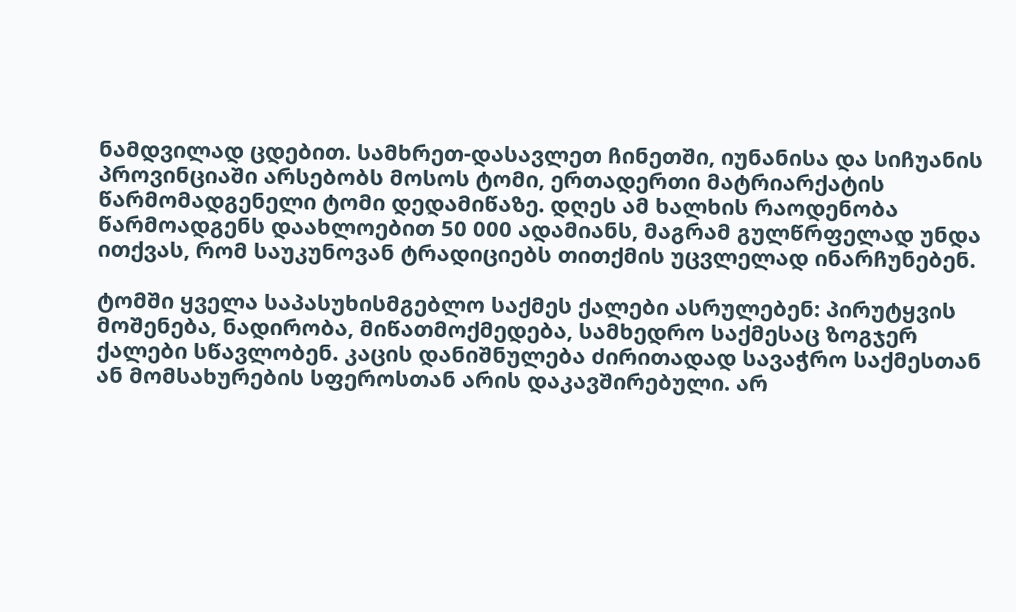ნამდვილად ცდებით. სამხრეთ-დასავლეთ ჩინეთში, იუნანისა და სიჩუანის პროვინციაში არსებობს მოსოს ტომი, ერთადერთი მატრიარქატის წარმომადგენელი ტომი დედამიწაზე. დღეს ამ ხალხის რაოდენობა წარმოადგენს დაახლოებით 50 000 ადამიანს, მაგრამ გულწრფელად უნდა ითქვას, რომ საუკუნოვან ტრადიციებს თითქმის უცვლელად ინარჩუნებენ.

ტომში ყველა საპასუხისმგებლო საქმეს ქალები ასრულებენ: პირუტყვის მოშენება, ნადირობა, მიწათმოქმედება, სამხედრო საქმესაც ზოგჯერ ქალები სწავლობენ. კაცის დანიშნულება ძირითადად სავაჭრო საქმესთან ან მომსახურების სფეროსთან არის დაკავშირებული. არ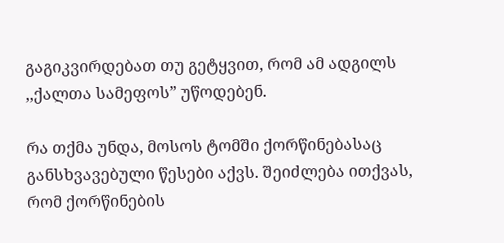გაგიკვირდებათ თუ გეტყვით, რომ ამ ადგილს ,,ქალთა სამეფოს” უწოდებენ.

რა თქმა უნდა, მოსოს ტომში ქორწინებასაც განსხვავებული წესები აქვს. შეიძლება ითქვას, რომ ქორწინების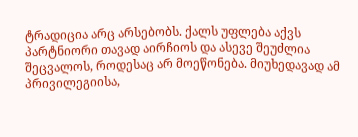ტრადიცია არც არსებობს. ქალს უფლება აქვს პარტნიორი თავად აირჩიოს და ასევე შეუძლია შეცვალოს, როდესაც არ მოეწონება. მიუხედავად ამ პრივილეგიისა,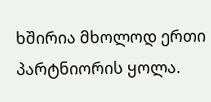ხშირია მხოლოდ ერთი პარტნიორის ყოლა.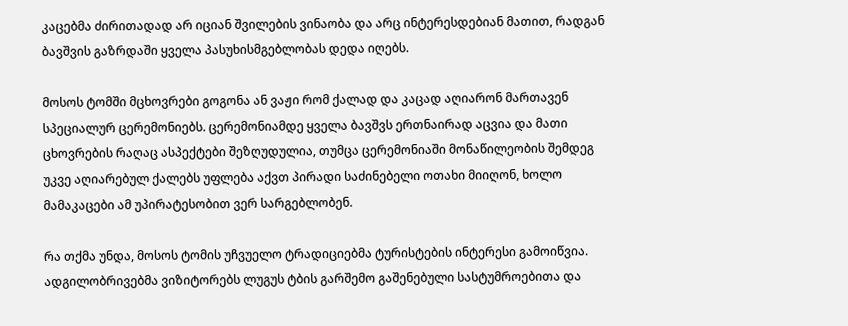კაცებმა ძირითადად არ იციან შვილების ვინაობა და არც ინტერესდებიან მათით, რადგან ბავშვის გაზრდაში ყველა პასუხისმგებლობას დედა იღებს.

მოსოს ტომში მცხოვრები გოგონა ან ვაჟი რომ ქალად და კაცად აღიარონ მართავენ სპეციალურ ცერემონიებს. ცერემონიამდე ყველა ბავშვს ერთნაირად აცვია და მათი ცხოვრების რაღაც ასპექტები შეზღუდულია, თუმცა ცერემონიაში მონაწილეობის შემდეგ უკვე აღიარებულ ქალებს უფლება აქვთ პირადი საძინებელი ოთახი მიიღონ, ხოლო მამაკაცები ამ უპირატესობით ვერ სარგებლობენ.

რა თქმა უნდა, მოსოს ტომის უჩვუელო ტრადიციებმა ტურისტების ინტერესი გამოიწვია. ადგილობრივებმა ვიზიტორებს ლუგუს ტბის გარშემო გაშენებული სასტუმროებითა და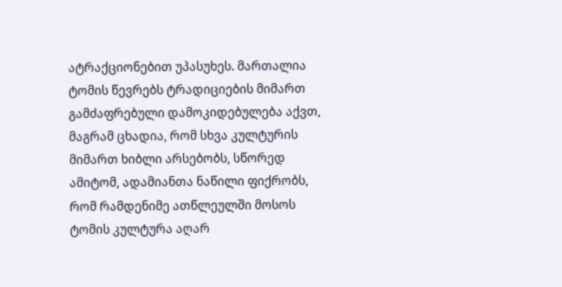ატრაქციონებით უპასუხეს. მართალია ტომის წევრებს ტრადიციების მიმართ გამძაფრებული დამოკიდებულება აქვთ, მაგრამ ცხადია, რომ სხვა კულტურის მიმართ ხიბლი არსებობს, სწორედ ამიტომ, ადამიანთა ნაწილი ფიქრობს, რომ რამდენიმე ათწლეულში მოსოს ტომის კულტურა აღარ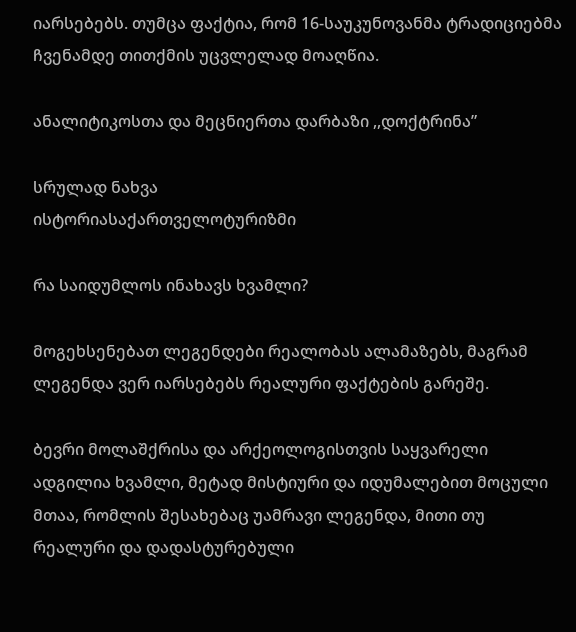იარსებებს. თუმცა ფაქტია, რომ 16-საუკუნოვანმა ტრადიციებმა ჩვენამდე თითქმის უცვლელად მოაღწია.

ანალიტიკოსთა და მეცნიერთა დარბაზი ,,დოქტრინა”

სრულად ნახვა
ისტორიასაქართველოტურიზმი

რა საიდუმლოს ინახავს ხვამლი?

მოგეხსენებათ ლეგენდები რეალობას ალამაზებს, მაგრამ ლეგენდა ვერ იარსებებს რეალური ფაქტების გარეშე.

ბევრი მოლაშქრისა და არქეოლოგისთვის საყვარელი ადგილია ხვამლი, მეტად მისტიური და იდუმალებით მოცული მთაა, რომლის შესახებაც უამრავი ლეგენდა, მითი თუ რეალური და დადასტურებული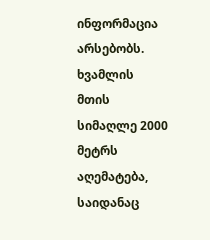ინფორმაცია არსებობს. ხვამლის მთის სიმაღლე 2000 მეტრს აღემატება, საიდანაც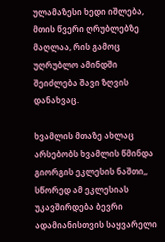ულამაზესი ხედი იშლება, მთის წვერი ღრუბლებზე მაღლაა, რის გამოც უღრუბლო ამინდში შეიძლება შავი ზღვის დანახვაც.

ხვამლის მთაზე ახლაც არსებობს ხვამლის წმინდა გიორგის ეკლესის ნაშთი,, სწორედ ამ ეკლესიას უკავშირდება ბევრი ადამიანისთვის საყვარელი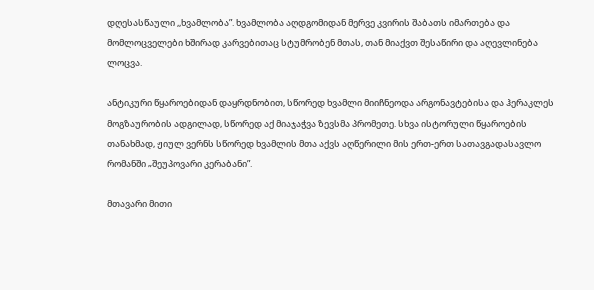დღესასწაული ,,ხვამლობა”. ხვამლობა აღდგომიდან მერვე კვირის შაბათს იმართება და მომლოცველები ხშირად კარვებითაც სტუმრობენ მთას, თან მიაქვთ შესაწირი და აღევლინება ლოცვა.

ანტიკური წყაროებიდან დაყრდნობით, სწორედ ხვამლი მიიჩნეოდა არგონავტებისა და ჰერაკლეს მოგზაურობის ადგილად, სწორედ აქ მიაჯაჭვა ზევსმა პრომეთე. სხვა ისტორული წყაროების თანახმად, ჟიულ ვერნს სწორედ ხვამლის მთა აქვს აღწერილი მის ერთ-ერთ სათავგადასავლო რომანში „შეუპოვარი კერაბანი”.

მთავარი მითი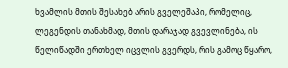ხვამლის მთის შესახებ არის გველეშაპი, რომელიც, ლეგენდის თანახმად, მთის დარაჯად გვევლინება, ის წელიწადში ერთხელ იცვლის გვერდს, რის გამოც წყარო,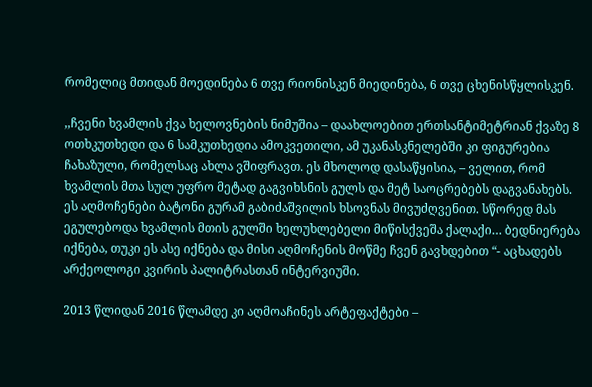რომელიც მთიდან მოედინება 6 თვე რიონისკენ მიედინება, 6 თვე ცხენისწყლისკენ.

,,ჩვენი ხვამლის ქვა ხელოვნების ნიმუშია – დაახლოებით ერთსანტიმეტრიან ქვაზე 8 ოთხკუთხედი და 6 სამკუთხედია ამოკვეთილი, ამ უკანასკნელებში კი ფიგურებია ჩახაზული, რომელსაც ახლა ვშიფრავთ. ეს მხოლოდ დასაწყისია, – ველით, რომ ხვამლის მთა სულ უფრო მეტად გაგვიხსნის გულს და მეტ საოცრებებს დაგვანახებს.  ეს აღმოჩენები ბატონი გურამ გაბიძაშვილის ხსოვნას მივუძღვენით. სწორედ მას ეგულებოდა ხვამლის მთის გულში ხელუხლებელი მიწისქვეშა ქალაქი… ბედნიერება იქნება, თუკი ეს ასე იქნება და მისი აღმოჩენის მოწმე ჩვენ გავხდებით “- აცხადებს არქეოლოგი კვირის პალიტრასთან ინტერვიუში.

2013 წლიდან 2016 წლამდე კი აღმოაჩინეს არტეფაქტები –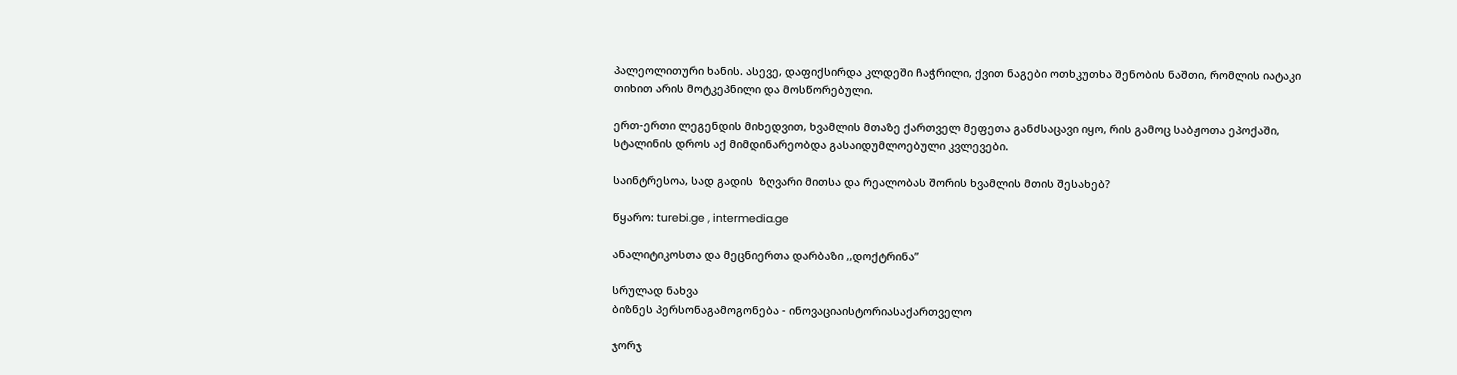პალეოლითური ხანის. ასევე, დაფიქსირდა კლდეში ჩაჭრილი, ქვით ნაგები ოთხკუთხა შენობის ნაშთი, რომლის იატაკი თიხით არის მოტკეპნილი და მოსწორებული.

ერთ-ერთი ლეგენდის მიხედვით, ხვამლის მთაზე ქართველ მეფეთა განძსაცავი იყო, რის გამოც საბჟოთა ეპოქაში, სტალინის დროს აქ მიმდინარეობდა გასაიდუმლოებული კვლევები.

საინტრესოა, სად გადის  ზღვარი მითსა და რეალობას შორის ხვამლის მთის შესახებ?

წყარო: turebi.ge , intermedia.ge

ანალიტიკოსთა და მეცნიერთა დარბაზი ,,დოქტრინა”

სრულად ნახვა
ბიზნეს პერსონაგამოგონება - ინოვაციაისტორიასაქართველო

ჯორჯ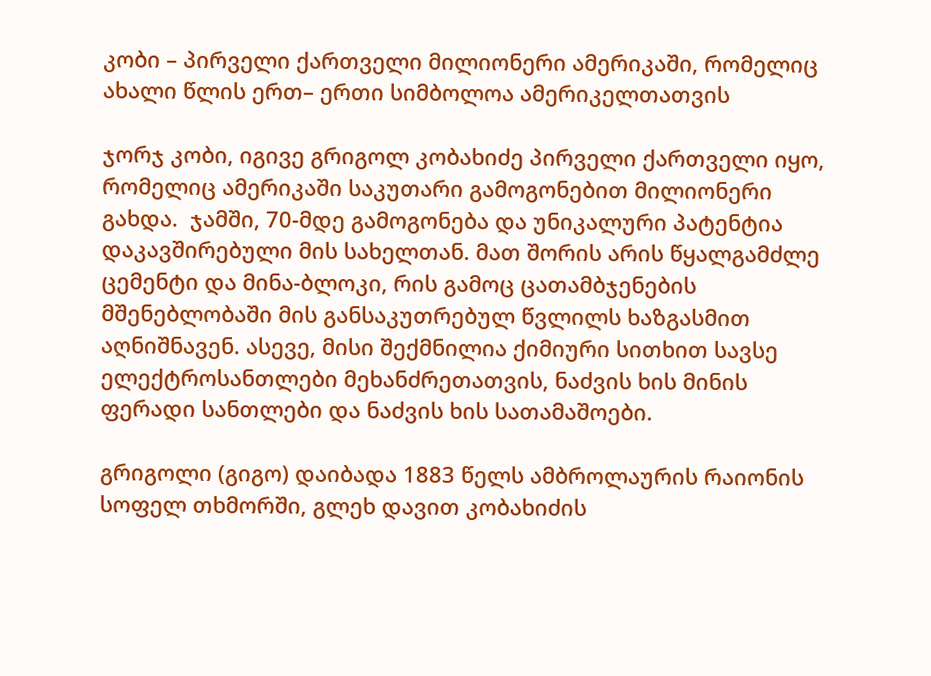კობი – პირველი ქართველი მილიონერი ამერიკაში, რომელიც ახალი წლის ერთ– ერთი სიმბოლოა ამერიკელთათვის

ჯორჯ კობი, იგივე გრიგოლ კობახიძე პირველი ქართველი იყო, რომელიც ამერიკაში საკუთარი გამოგონებით მილიონერი გახდა.  ჯამში, 70-მდე გამოგონება და უნიკალური პატენტია დაკავშირებული მის სახელთან. მათ შორის არის წყალგამძლე ცემენტი და მინა-ბლოკი, რის გამოც ცათამბჯენების მშენებლობაში მის განსაკუთრებულ წვლილს ხაზგასმით აღნიშნავენ. ასევე, მისი შექმნილია ქიმიური სითხით სავსე ელექტროსანთლები მეხანძრეთათვის, ნაძვის ხის მინის ფერადი სანთლები და ნაძვის ხის სათამაშოები.

გრიგოლი (გიგო) დაიბადა 1883 წელს ამბროლაურის რაიონის სოფელ თხმორში, გლეხ დავით კობახიძის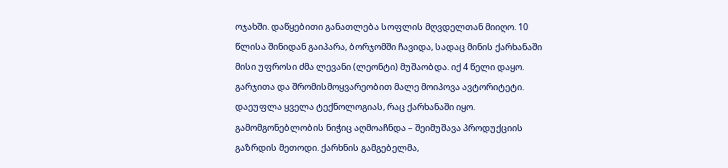ოჯახში. დაწყებითი განათლება სოფლის მღვდელთან მიიღო. 10 წლისა შინიდან გაიპარა, ბორჯომში ჩავიდა, სადაც მინის ქარხანაში მისი უფროსი ძმა ლევანი (ლეონტი) მუშაობდა. იქ 4 წელი დაყო. გარჯითა და შრომისმოყვარეობით მალე მოიპოვა ავტორიტეტი. დაეუფლა ყველა ტექნოლოგიას, რაც ქარხანაში იყო. გამომგონებლობის ნიჭიც აღმოაჩნდა – შეიმუშავა პროდუქციის გაზრდის მეთოდი. ქარხნის გამგებელმა,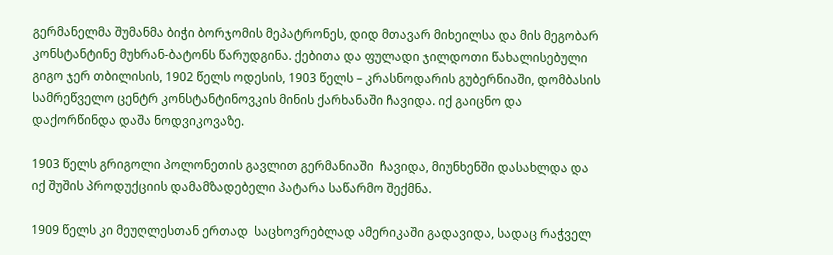გერმანელმა შუმანმა ბიჭი ბორჯომის მეპატრონეს, დიდ მთავარ მიხეილსა და მის მეგობარ კონსტანტინე მუხრან-ბატონს წარუდგინა. ქებითა და ფულადი ჯილდოთი წახალისებული გიგო ჯერ თბილისის, 1902 წელს ოდესის, 1903 წელს – კრასნოდარის გუბერნიაში, დომბასის სამრეწველო ცენტრ კონსტანტინოვკის მინის ქარხანაში ჩავიდა. იქ გაიცნო და დაქორწინდა დაშა ნოდვიკოვაზე.

1903 წელს გრიგოლი პოლონეთის გავლით გერმანიაში  ჩავიდა, მიუნხენში დასახლდა და იქ შუშის პროდუქციის დამამზადებელი პატარა საწარმო შექმნა.

1909 წელს კი მეუღლესთან ერთად  საცხოვრებლად ამერიკაში გადავიდა, სადაც რაჭველ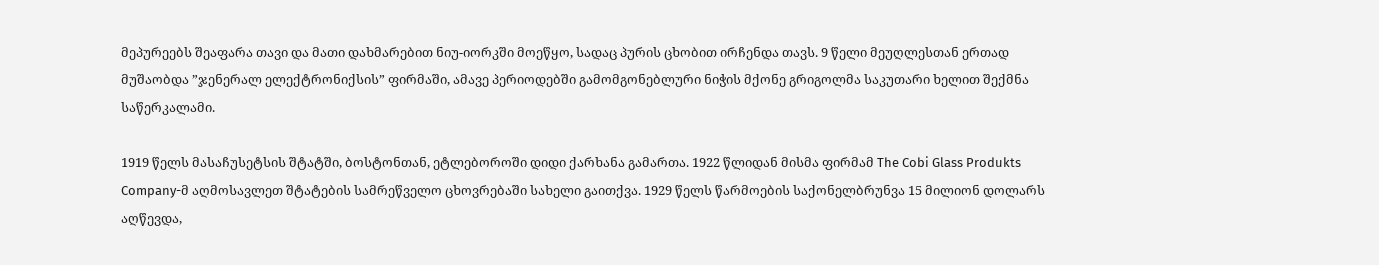მეპურეებს შეაფარა თავი და მათი დახმარებით ნიუ-იორკში მოეწყო, სადაც პურის ცხობით ირჩენდა თავს. 9 წელი მეუღლესთან ერთად მუშაობდა ”ჯენერალ ელექტრონიქსის” ფირმაში, ამავე პერიოდებში გამომგონებლური ნიჭის მქონე გრიგოლმა საკუთარი ხელით შექმნა საწერკალამი.

1919 წელს მასაჩუსეტსის შტატში, ბოსტონთან, ეტლებოროში დიდი ქარხანა გამართა. 1922 წლიდან მისმა ფირმამ The Cobi Glass Produkts Company-მ აღმოსავლეთ შტატების სამრეწველო ცხოვრებაში სახელი გაითქვა. 1929 წელს წარმოების საქონელბრუნვა 15 მილიონ დოლარს აღწევდა,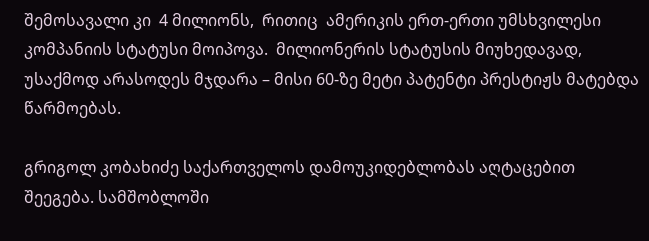შემოსავალი კი  4 მილიონს,  რითიც  ამერიკის ერთ-ერთი უმსხვილესი კომპანიის სტატუსი მოიპოვა.  მილიონერის სტატუსის მიუხედავად, უსაქმოდ არასოდეს მჯდარა – მისი 60-ზე მეტი პატენტი პრესტიჟს მატებდა წარმოებას.

გრიგოლ კობახიძე საქართველოს დამოუკიდებლობას აღტაცებით შეეგება. სამშობლოში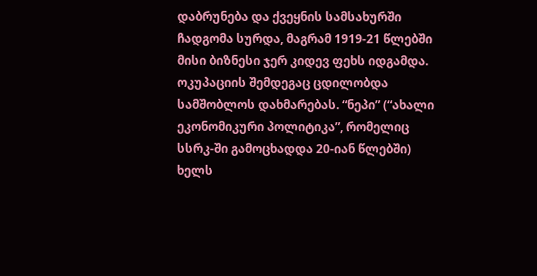დაბრუნება და ქვეყნის სამსახურში ჩადგომა სურდა, მაგრამ 1919-21 წლებში მისი ბიზნესი ჯერ კიდევ ფეხს იდგამდა. ოკუპაციის შემდეგაც ცდილობდა სამშობლოს დახმარებას. “ნეპი” (“ახალი ეკონომიკური პოლიტიკა”, რომელიც სსრკ-ში გამოცხადდა 20-იან წლებში) ხელს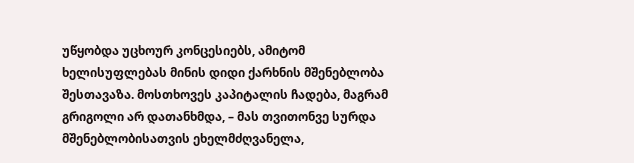უწყობდა უცხოურ კონცესიებს, ამიტომ ხელისუფლებას მინის დიდი ქარხნის მშენებლობა შესთავაზა. მოსთხოვეს კაპიტალის ჩადება, მაგრამ გრიგოლი არ დათანხმდა, – მას თვითონვე სურდა მშენებლობისათვის ეხელმძღვანელა,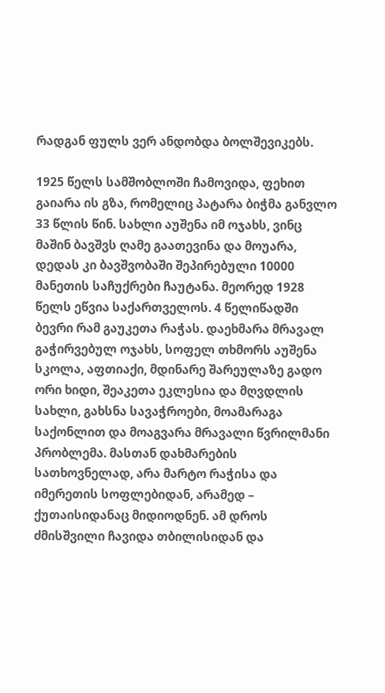რადგან ფულს ვერ ანდობდა ბოლშევიკებს.

1925 წელს სამშობლოში ჩამოვიდა, ფეხით გაიარა ის გზა, რომელიც პატარა ბიჭმა განვლო 33 წლის წინ. სახლი აუშენა იმ ოჯახს, ვინც მაშინ ბავშვს ღამე გაათევინა და მოუარა, დედას კი ბავშვობაში შეპირებული 10000 მანეთის საჩუქრები ჩაუტანა. მეორედ 1928 წელს ეწვია საქართველოს. 4 წელიწადში ბევრი რამ გაუკეთა რაჭას. დაეხმარა მრავალ გაჭირვებულ ოჯახს, სოფელ თხმორს აუშენა სკოლა, აფთიაქი, მდინარე შარეულაზე გადო ორი ხიდი, შეაკეთა ეკლესია და მღვდლის სახლი, გახსნა სავაჭროები, მოამარაგა საქონლით და მოაგვარა მრავალი წვრილმანი პრობლემა. მასთან დახმარების სათხოვნელად, არა მარტო რაჭისა და იმერეთის სოფლებიდან, არამედ – ქუთაისიდანაც მიდიოდნენ. ამ დროს ძმისშვილი ჩავიდა თბილისიდან და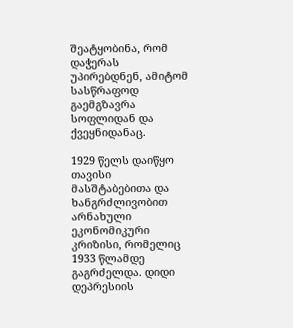შეატყობინა, რომ დაჭერას უპირებდნენ, ამიტომ სასწრაფოდ გაემგზავრა სოფლიდან და ქვეყნიდანაც.

1929 წელს დაიწყო თავისი მასშტაბებითა და ხანგრძლივობით არნახული ეკონომიკური კრიზისი, რომელიც 1933 წლამდე გაგრძელდა. დიდი დეპრესიის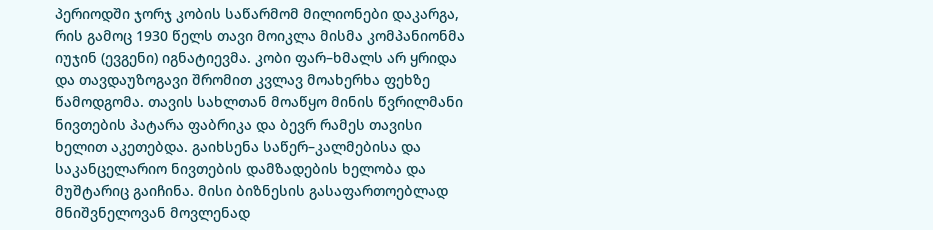პერიოდში ჯორჯ კობის საწარმომ მილიონები დაკარგა, რის გამოც 1930 წელს თავი მოიკლა მისმა კომპანიონმა იუჯინ (ევგენი) იგნატიევმა. კობი ფარ–ხმალს არ ყრიდა და თავდაუზოგავი შრომით კვლავ მოახერხა ფეხზე წამოდგომა. თავის სახლთან მოაწყო მინის წვრილმანი ნივთების პატარა ფაბრიკა და ბევრ რამეს თავისი ხელით აკეთებდა. გაიხსენა საწერ–კალმებისა და საკანცელარიო ნივთების დამზადების ხელობა და მუშტარიც გაიჩინა. მისი ბიზნესის გასაფართოებლად მნიშვნელოვან მოვლენად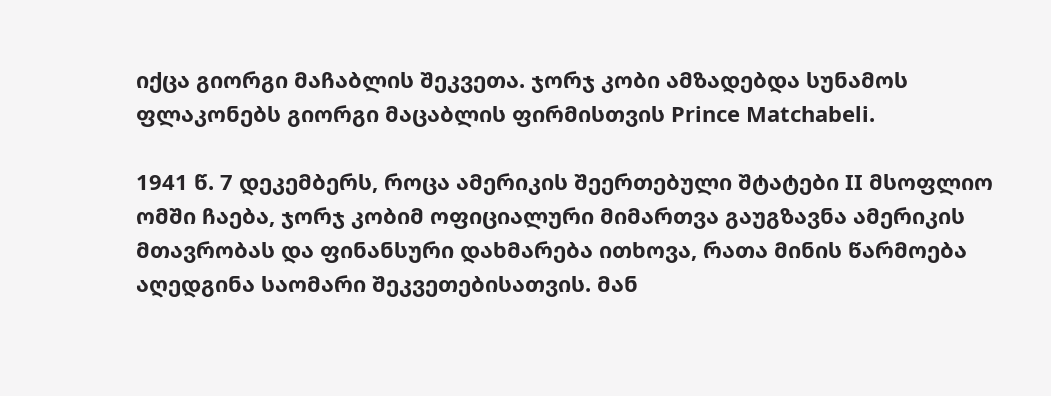იქცა გიორგი მაჩაბლის შეკვეთა. ჯორჯ კობი ამზადებდა სუნამოს ფლაკონებს გიორგი მაცაბლის ფირმისთვის Prince Matchabeli.

1941 წ. 7 დეკემბერს, როცა ამერიკის შეერთებული შტატები II მსოფლიო ომში ჩაება, ჯორჯ კობიმ ოფიციალური მიმართვა გაუგზავნა ამერიკის მთავრობას და ფინანსური დახმარება ითხოვა, რათა მინის წარმოება აღედგინა საომარი შეკვეთებისათვის. მან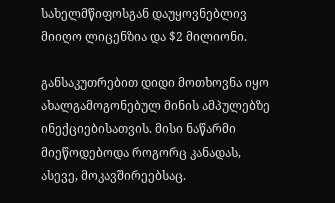სახელმწიფოსგან დაუყოვნებლივ მიიღო ლიცენზია და $2 მილიონი.

განსაკუთრებით დიდი მოთხოვნა იყო ახალგამოგონებულ მინის ამპულებზე ინექციებისათვის. მისი ნაწარმი მიეწოდებოდა როგორც კანადას, ასევე, მოკავშირეებსაც.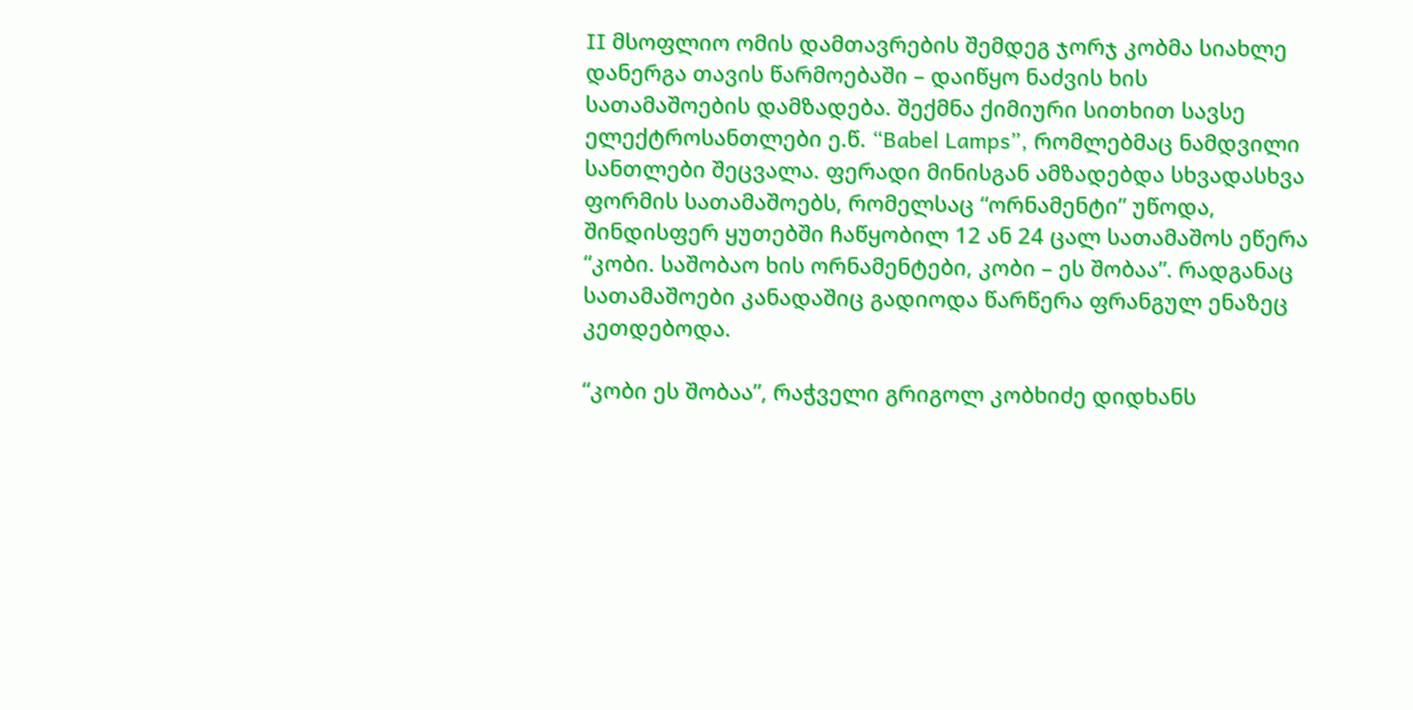II მსოფლიო ომის დამთავრების შემდეგ ჯორჯ კობმა სიახლე დანერგა თავის წარმოებაში – დაიწყო ნაძვის ხის სათამაშოების დამზადება. შექმნა ქიმიური სითხით სავსე ელექტროსანთლები ე.წ. “Babel Lamps”, რომლებმაც ნამდვილი სანთლები შეცვალა. ფერადი მინისგან ამზადებდა სხვადასხვა ფორმის სათამაშოებს, რომელსაც “ორნამენტი” უწოდა, შინდისფერ ყუთებში ჩაწყობილ 12 ან 24 ცალ სათამაშოს ეწერა “კობი. საშობაო ხის ორნამენტები, კობი – ეს შობაა”. რადგანაც სათამაშოები კანადაშიც გადიოდა წარწერა ფრანგულ ენაზეც კეთდებოდა.

“კობი ეს შობაა”, რაჭველი გრიგოლ კობხიძე დიდხანს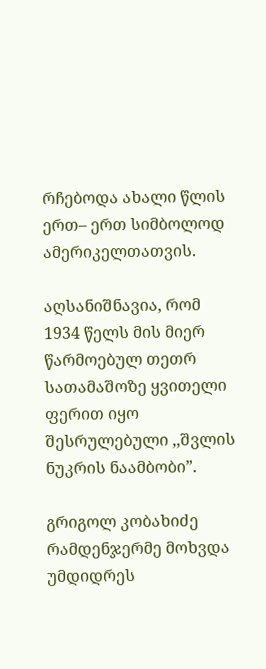რჩებოდა ახალი წლის ერთ– ერთ სიმბოლოდ ამერიკელთათვის.

აღსანიშნავია, რომ 1934 წელს მის მიერ წარმოებულ თეთრ სათამაშოზე ყვითელი ფერით იყო შესრულებული ,,შვლის ნუკრის ნაამბობი”.

გრიგოლ კობახიძე რამდენჯერმე მოხვდა უმდიდრეს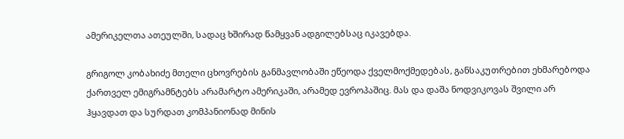ამერიკელთა ათეულში, სადაც ხშირად წამყვან ადგილებსაც იკავებდა.

გრიგოლ კობახიძე მთელი ცხოვრების განმავლობაში ეწეოდა ქველმოქმედებას, განსაკუთრებით ეხმარებოდა ქართველ ემიგრამნტებს არამარტო ამერიკაში, არამედ ევროპაშიც. მას და დაშა ნოდვიკოვას შვილი არ ჰყავდათ და სურდათ კომპანიონად მინის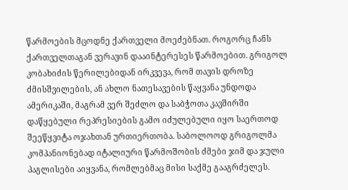წარმოების მცოდნე ქართველი მოეძებნათ. როგორც ჩანს ქართველთაგან ვერავინ დააინტერესეს წარმოებით. გრიგოლ კობახიძის წერილებიდან ირკვევა, რომ თავის დროზე ძმისშვილების, ან ახლო ნათესავების წაყვანა უნდოდა ამერიკაში, მაგრამ ვერ შეძლო და საბჭოთა კავშირში დაწყებული რეპრესიების გამო იძულებული იყო საერთოდ შეეწყვიტა ოჯახთან ურთიერთობა. საბოლოოდ გრიგოლმა კომპანიონებად იტალიური წარმოშობის ძმები ჯიმ და ჯული პაგლისები აიყვანა, რომლებმაც მისი საქმე გააგრძელეს.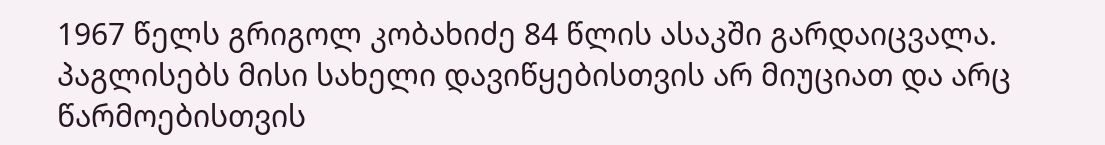1967 წელს გრიგოლ კობახიძე 84 წლის ასაკში გარდაიცვალა. პაგლისებს მისი სახელი დავიწყებისთვის არ მიუციათ და არც წარმოებისთვის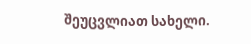შეუცვლიათ სახელი.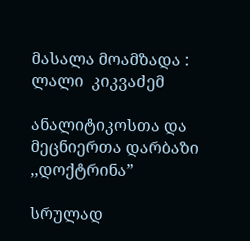მასალა მოამზადა : ლალი  კიკვაძემ

ანალიტიკოსთა და მეცნიერთა დარბაზი ,,დოქტრინა”

სრულად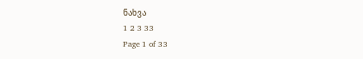ნახვა
1 2 3 33
Page 1 of 33